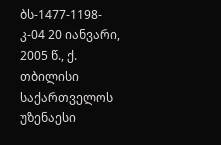ბს-1477-1198-კ-04 20 იანვარი, 2005 წ., ქ. თბილისი
საქართველოს უზენაესი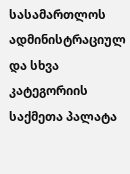სასამართლოს ადმინისტრაციულ და სხვა კატეგორიის საქმეთა პალატა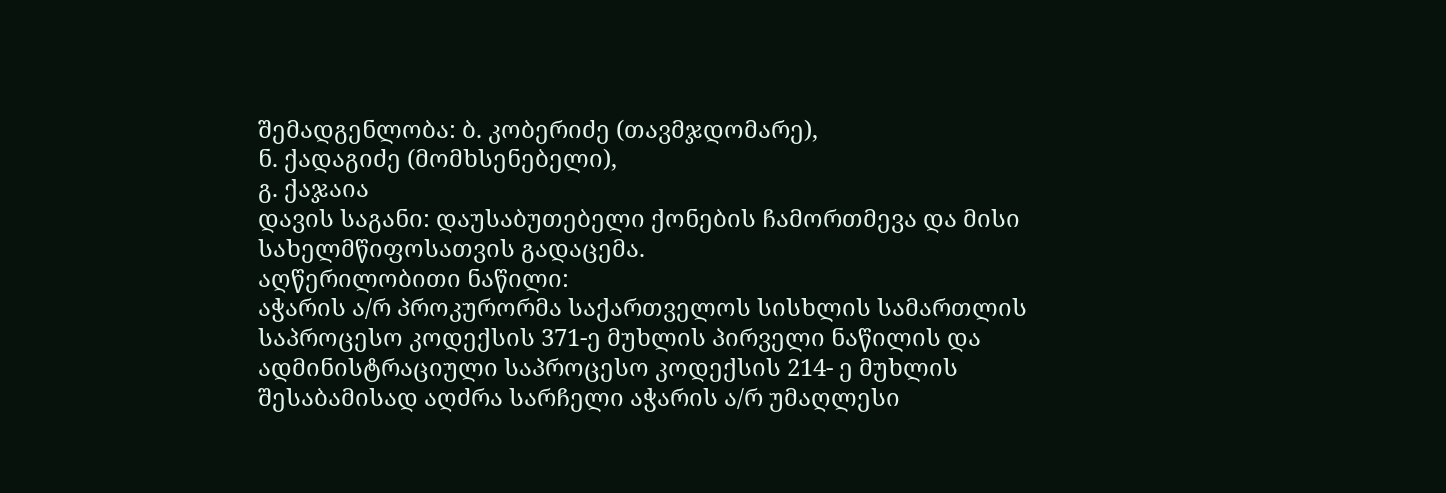შემადგენლობა: ბ. კობერიძე (თავმჯდომარე),
ნ. ქადაგიძე (მომხსენებელი),
გ. ქაჯაია
დავის საგანი: დაუსაბუთებელი ქონების ჩამორთმევა და მისი სახელმწიფოსათვის გადაცემა.
აღწერილობითი ნაწილი:
აჭარის ა/რ პროკურორმა საქართველოს სისხლის სამართლის საპროცესო კოდექსის 371-ე მუხლის პირველი ნაწილის და ადმინისტრაციული საპროცესო კოდექსის 214- ე მუხლის შესაბამისად აღძრა სარჩელი აჭარის ა/რ უმაღლესი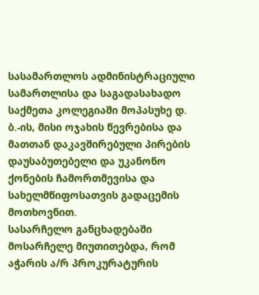სასამართლოს ადმინისტრაციული სამართლისა და საგადასახადო საქმეთა კოლეგიაში მოპასუხე დ. ბ.-ის, მისი ოჯახის წევრებისა და მათთან დაკავშირებული პირების დაუსაბუთებელი და უკანონო ქონების ჩამორთმევისა და სახელმწიფოსათვის გადაცემის მოთხოვნით.
სასარჩელო განცხადებაში მოსარჩელე მიუთითებდა, რომ აჭარის ა/რ პროკურატურის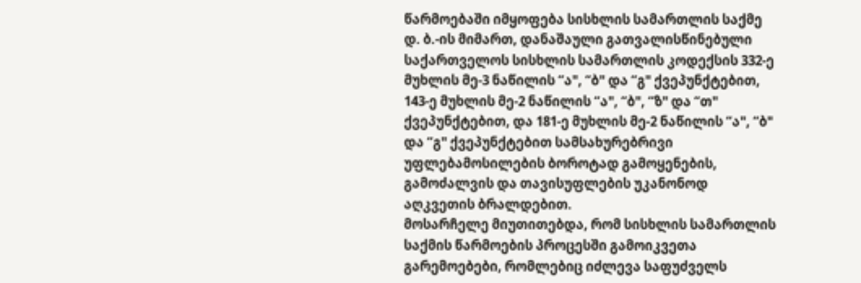წარმოებაში იმყოფება სისხლის სამართლის საქმე დ. ბ.-ის მიმართ, დანაშაული გათვალისწინებული საქართველოს სისხლის სამართლის კოდექსის 332-ე მუხლის მე-3 ნაწილის “ა", “ბ" და “გ" ქვეპუნქტებით, 143-ე მუხლის მე-2 ნაწილის “ა", “ბ", “ზ" და “თ" ქვეპუნქტებით, და 181-ე მუხლის მე-2 ნაწილის “ა", “ბ" და “გ" ქვეპუნქტებით სამსახურებრივი უფლებამოსილების ბოროტად გამოყენების, გამოძალვის და თავისუფლების უკანონოდ აღკვეთის ბრალდებით.
მოსარჩელე მიუთითებდა, რომ სისხლის სამართლის საქმის წარმოების პროცესში გამოიკვეთა გარემოებები, რომლებიც იძლევა საფუძველს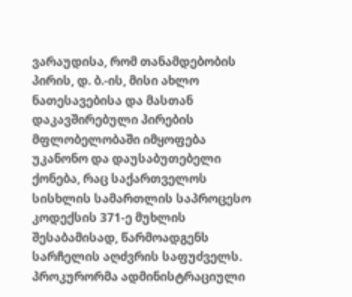ვარაუდისა, რომ თანამდებობის პირის, დ. ბ.-ის, მისი ახლო ნათესავებისა და მასთან დაკავშირებული პირების მფლობელობაში იმყოფება უკანონო და დაუსაბუთებელი ქონება, რაც საქართველოს სისხლის სამართლის საპროცესო კოდექსის 371-ე მუხლის შესაბამისად, წარმოადგენს სარჩელის აღძვრის საფუძველს.
პროკურორმა ადმინისტრაციული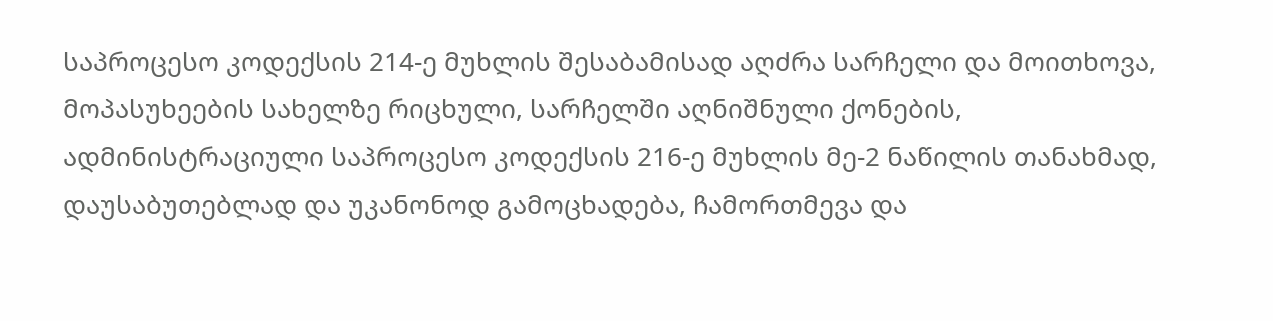საპროცესო კოდექსის 214-ე მუხლის შესაბამისად აღძრა სარჩელი და მოითხოვა, მოპასუხეების სახელზე რიცხული, სარჩელში აღნიშნული ქონების, ადმინისტრაციული საპროცესო კოდექსის 216-ე მუხლის მე-2 ნაწილის თანახმად, დაუსაბუთებლად და უკანონოდ გამოცხადება, ჩამორთმევა და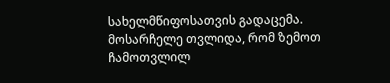სახელმწიფოსათვის გადაცემა.
მოსარჩელე თვლიდა, რომ ზემოთ ჩამოთვლილ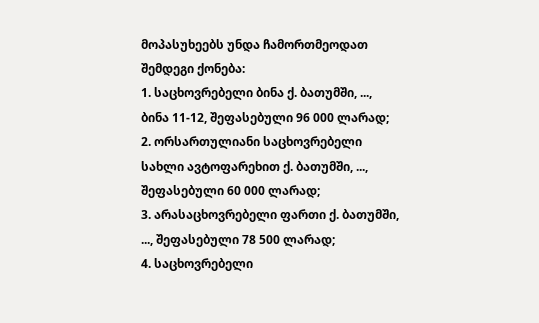მოპასუხეებს უნდა ჩამორთმეოდათ შემდეგი ქონება:
1. საცხოვრებელი ბინა ქ. ბათუმში, ..., ბინა 11-12, შეფასებული 96 000 ლარად;
2. ორსართულიანი საცხოვრებელი სახლი ავტოფარეხით ქ. ბათუმში, ..., შეფასებული 60 000 ლარად;
3. არასაცხოვრებელი ფართი ქ. ბათუმში, ..., შეფასებული 78 500 ლარად;
4. საცხოვრებელი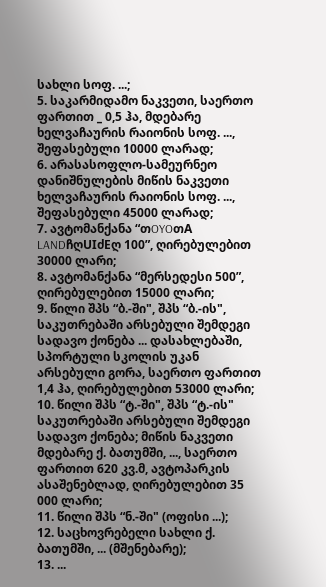სახლი სოფ. ...;
5. საკარმიდამო ნაკვეთი, საერთო ფართით _ 0,5 ჰა, მდებარე ხელვაჩაურის რაიონის სოფ. ..., შეფასებული 10000 ლარად;
6. არასასოფლო-სამეურნეო დანიშნულების მიწის ნაკვეთი ხელვაჩაურის რაიონის სოფ. ..., შეფასებული 45000 ლარად;
7. ავტომანქანა “თOYOთA LANDჩღUIძEღ 100”, ღირებულებით 30000 ლარი;
8. ავტომანქანა “მერსედესი 500”, ღირებულებით 15000 ლარი;
9. წილი შპს “ბ.-ში", შპს “ბ.-ის", საკუთრებაში არსებული შემდეგი სადავო ქონება ... დასახლებაში, სპორტული სკოლის უკან არსებული გორა, საერთო ფართით 1,4 ჰა, ღირებულებით 53000 ლარი;
10. წილი შპს “ტ.-ში", შპს “ტ.-ის" საკუთრებაში არსებული შემდეგი სადავო ქონება; მიწის ნაკვეთი მდებარე ქ. ბათუმში, ..., საერთო ფართით 620 კვ.მ, ავტოპარკის ასაშენებლად, ღირებულებით 35 000 ლარი;
11. წილი შპს “ნ.-ში" (ოფისი ...);
12. საცხოვრებელი სახლი ქ. ბათუმში, ... (მშენებარე);
13. ...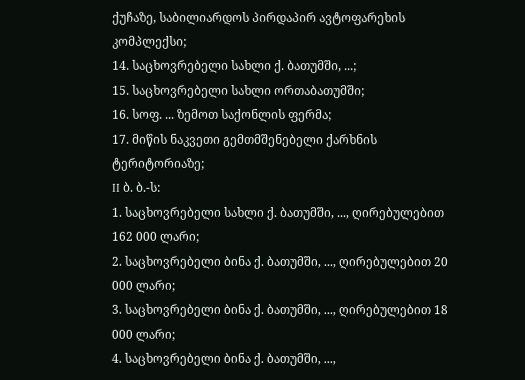ქუჩაზე, საბილიარდოს პირდაპირ ავტოფარეხის კომპლექსი;
14. საცხოვრებელი სახლი ქ. ბათუმში, ...;
15. საცხოვრებელი სახლი ორთაბათუმში;
16. სოფ. ... ზემოთ საქონლის ფერმა;
17. მიწის ნაკვეთი გემთმშენებელი ქარხნის ტერიტორიაზე;
II ბ. ბ.-ს:
1. საცხოვრებელი სახლი ქ. ბათუმში, ..., ღირებულებით 162 000 ლარი;
2. საცხოვრებელი ბინა ქ. ბათუმში, ..., ღირებულებით 20 000 ლარი;
3. საცხოვრებელი ბინა ქ. ბათუმში, ..., ღირებულებით 18 000 ლარი;
4. საცხოვრებელი ბინა ქ. ბათუმში, ...,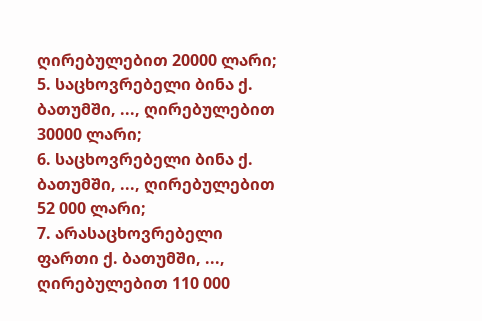ღირებულებით 20000 ლარი;
5. საცხოვრებელი ბინა ქ. ბათუმში, ..., ღირებულებით 30000 ლარი;
6. საცხოვრებელი ბინა ქ. ბათუმში, ..., ღირებულებით 52 000 ლარი;
7. არასაცხოვრებელი ფართი ქ. ბათუმში, ..., ღირებულებით 110 000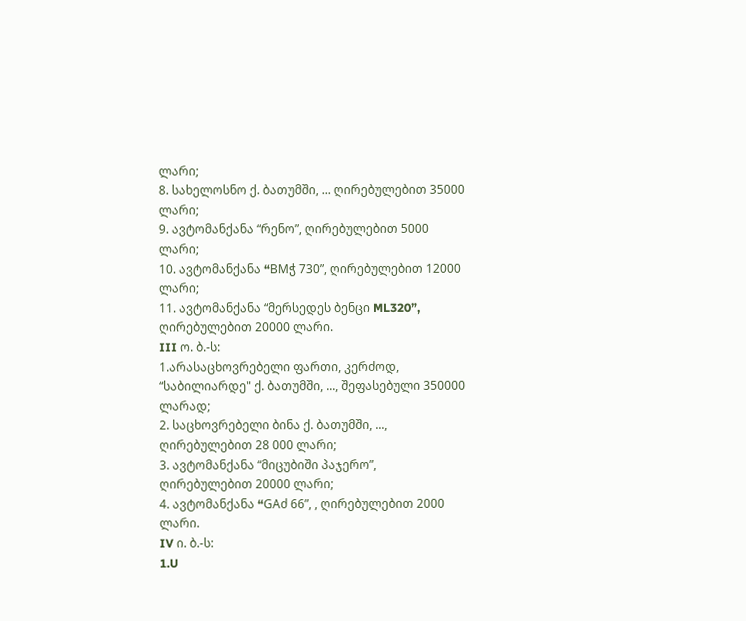ლარი;
8. სახელოსნო ქ. ბათუმში, ... ღირებულებით 35000 ლარი;
9. ავტომანქანა “რენო”, ღირებულებით 5000 ლარი;
10. ავტომანქანა “BMჭ 730”, ღირებულებით 12000 ლარი;
11. ავტომანქანა “მერსედეს ბენცი ML320”, ღირებულებით 20000 ლარი.
III ო. ბ.-ს:
1.არასაცხოვრებელი ფართი, კერძოდ, “საბილიარდე" ქ. ბათუმში, ..., შეფასებული 350000 ლარად;
2. საცხოვრებელი ბინა ქ. ბათუმში, ..., ღირებულებით 28 000 ლარი;
3. ავტომანქანა “მიცუბიში პაჯერო”, ღირებულებით 20000 ლარი;
4. ავტომანქანა “GAძ 66”, , ღირებულებით 2000 ლარი.
IV ი. ბ.-ს:
1.U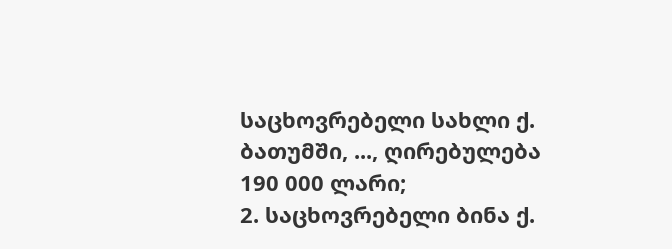საცხოვრებელი სახლი ქ. ბათუმში, ..., ღირებულება 190 000 ლარი;
2. საცხოვრებელი ბინა ქ.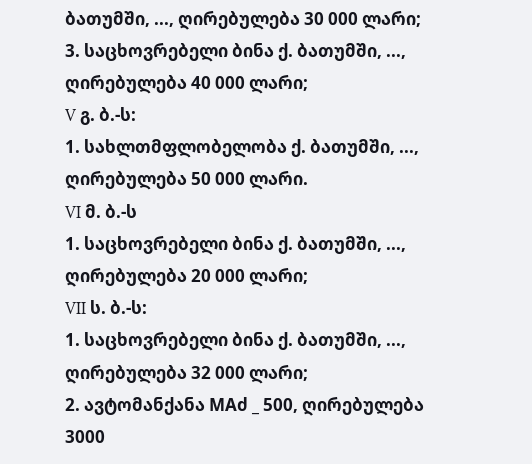ბათუმში, ..., ღირებულება 30 000 ლარი;
3. საცხოვრებელი ბინა ქ. ბათუმში, ..., ღირებულება 40 000 ლარი;
V გ. ბ.-ს:
1. სახლთმფლობელობა ქ. ბათუმში, ..., ღირებულება 50 000 ლარი.
VI მ. ბ.-ს
1. საცხოვრებელი ბინა ქ. ბათუმში, ..., ღირებულება 20 000 ლარი;
VII ს. ბ.-ს:
1. საცხოვრებელი ბინა ქ. ბათუმში, ..., ღირებულება 32 000 ლარი;
2. ავტომანქანა MAძ _ 500, ღირებულება 3000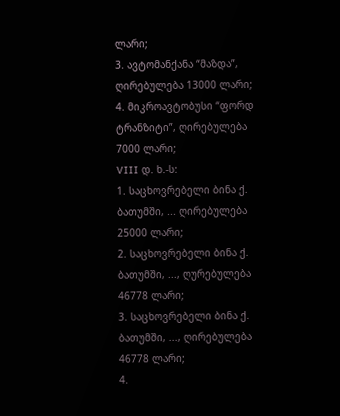ლარი;
3. ავტომანქანა “მაზდა”, ღირებულება 13000 ლარი;
4. მიკროავტობუსი “ფორდ ტრანზიტი”, ღირებულება 7000 ლარი;
VIII დ. ხ.-ს:
1. საცხოვრებელი ბინა ქ. ბათუმში, ... ღირებულება 25000 ლარი;
2. საცხოვრებელი ბინა ქ. ბათუმში, ..., ღურებულება 46778 ლარი;
3. საცხოვრებელი ბინა ქ. ბათუმში, ..., ღირებულება 46778 ლარი;
4.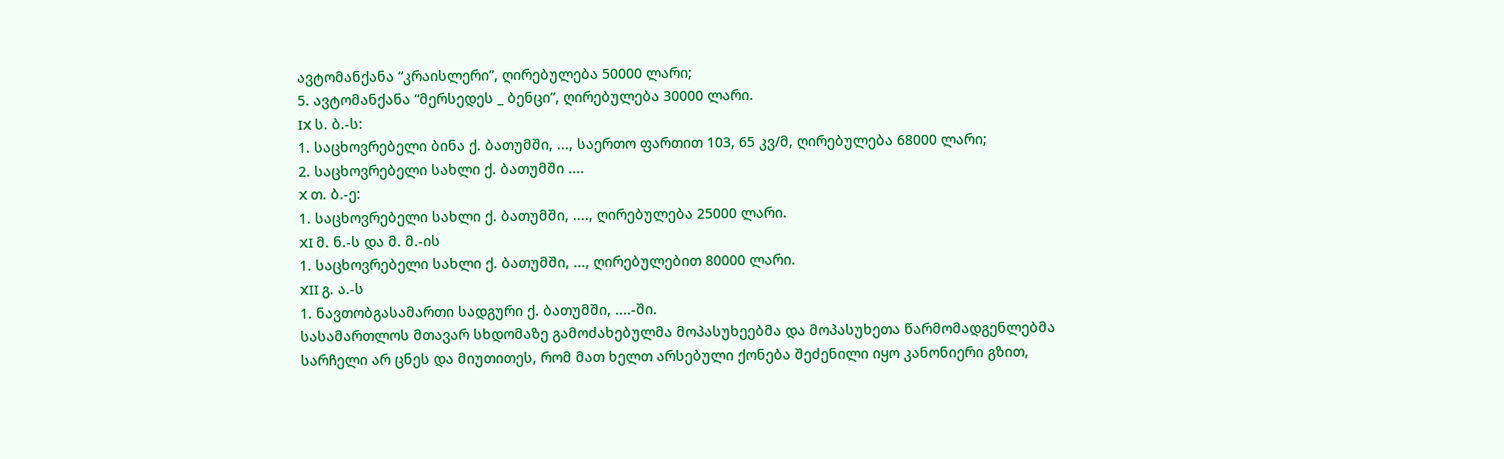ავტომანქანა “კრაისლერი”, ღირებულება 50000 ლარი;
5. ავტომანქანა “მერსედეს _ ბენცი”, ღირებულება 30000 ლარი.
IX ს. ბ.-ს:
1. საცხოვრებელი ბინა ქ. ბათუმში, ..., საერთო ფართით 103, 65 კვ/მ, ღირებულება 68000 ლარი;
2. საცხოვრებელი სახლი ქ. ბათუმში ....
X თ. ბ.-ე:
1. საცხოვრებელი სახლი ქ. ბათუმში, ...., ღირებულება 25000 ლარი.
XI მ. ნ.-ს და მ. მ.-ის
1. საცხოვრებელი სახლი ქ. ბათუმში, ..., ღირებულებით 80000 ლარი.
XII გ. ა.-ს
1. ნავთობგასამართი სადგური ქ. ბათუმში, ....-ში.
სასამართლოს მთავარ სხდომაზე გამოძახებულმა მოპასუხეებმა და მოპასუხეთა წარმომადგენლებმა სარჩელი არ ცნეს და მიუთითეს, რომ მათ ხელთ არსებული ქონება შეძენილი იყო კანონიერი გზით,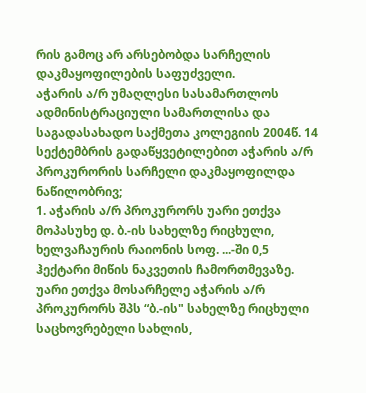რის გამოც არ არსებობდა სარჩელის დაკმაყოფილების საფუძველი.
აჭარის ა/რ უმაღლესი სასამართლოს ადმინისტრაციული სამართლისა და საგადასახადო საქმეთა კოლეგიის 2004წ. 14 სექტემბრის გადაწყვეტილებით აჭარის ა/რ პროკურორის სარჩელი დაკმაყოფილდა ნაწილობრივ;
1. აჭარის ა/რ პროკურორს უარი ეთქვა მოპასუხე დ. ბ.-ის სახელზე რიცხული, ხელვაჩაურის რაიონის სოფ. ...-ში 0,5 ჰექტარი მიწის ნაკვეთის ჩამორთმევაზე.
უარი ეთქვა მოსარჩელე აჭარის ა/რ პროკურორს შპს “ბ.-ის" სახელზე რიცხული საცხოვრებელი სახლის,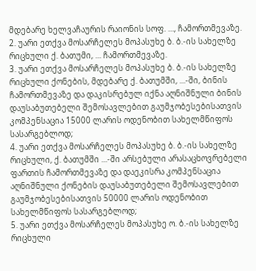მდებარე ხელვაჩაურის რაიონის სოფ. ..., ჩამორთმევაზე.
2. უარი ეთქვა მოსარჩელეს მოპასუხე ბ. ბ.-ის სახელზე რიცხული ქ. ბათუმი, ... ჩამორთმევაზე.
3. უარი ეთქვა მოსარჩელეს მოპასუხე ბ. ბ.-ის სახელზე რიცხული ქონების, მდებარე ქ. ბათუმში, ...-ში, ბინის ჩამორთმევაზე და დაკისრებულ იქნა აღნიშნული ბინის დაუსაბუთებელი შემოსავლებით გაუმჯობესებისათვის კომპენსაცია 15000 ლარის ოდენობით სახელმწიფოს სასარგებლოდ;
4. უარი ეთქვა მოსარჩელეს მოპასუხე ბ. ბ.-ის სახელზე რიცხული, ქ. ბათუმში ...-ში არსებული არასაცხოვრებელი ფართის ჩამორთმევაზე და დაეკისრა კომპენსაცია აღნიშნული ქონების დაუსაბუთებელი შემოსავლებით გაუმჯობესებისათვის 50000 ლარის ოდენობით სახელმწიფოს სასარგებლოდ;
5. უარი ეთქვა მოსარჩელეს მოპასუხე ო. ბ.-ის სახელზე რიცხული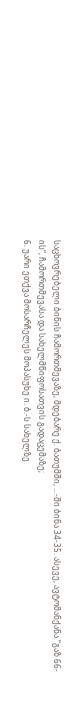საცხოვრებელი ბინის ჩამორთმევაზე, მდებარე ქ. ბათუმში, ...-ში ბინა 34-35. ასევე, ავტომანქანა “გაზ 66-ის”, ჩამორთმევასა და სახელმწიფოსათვის გადაცემაზე;
6. უარი ეთქვა მოსარჩელეს მოპასუხე ი. ბ.-ს სახელზე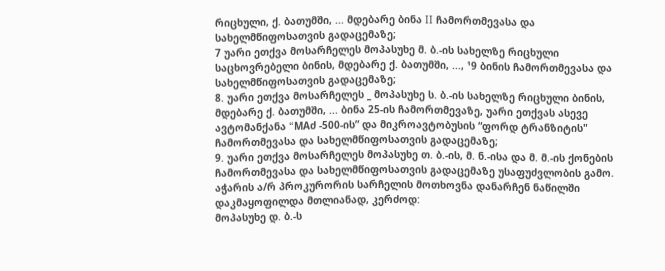რიცხული, ქ. ბათუმში, ... მდებარე ბინა II ჩამორთმევასა და სახელმწიფოსათვის გადაცემაზე;
7 უარი ეთქვა მოსარჩელეს მოპასუხე მ. ბ.-ის სახელზე რიცხული საცხოვრებელი ბინის, მდებარე ქ. ბათუმში, ..., ¹9 ბინის ჩამორთმევასა და სახელმწიფოსათვის გადაცემაზე;
8. უარი ეთქვა მოსარჩელეს _ მოპასუხე ს. ბ.-ის სახელზე რიცხული ბინის, მდებარე ქ. ბათუმში, ... ბინა 25-ის ჩამორთმევაზე, უარი ეთქვას ასევე ავტომანქანა “MAძ -500-ის” და მიკროავტობუსის “ფორდ ტრანზიტის" ჩამორთმევასა და სახელმწიფოსათვის გადაცემაზე;
9. უარი ეთქვა მოსარჩელეს მოპასუხე თ. ბ.-ის, მ. ნ.-ისა და მ. მ.-ის ქონების ჩამორთმევასა და სახელმწიფოსათვის გადაცემაზე უსაფუძვლობის გამო.
აჭარის ა/რ პროკურორის სარჩელის მოთხოვნა დანარჩენ ნაწილში დაკმაყოფილდა მთლიანად, კერძოდ:
მოპასუხე დ. ბ.-ს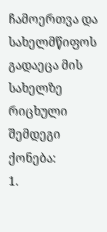ჩამოერთვა და სახელმწიფოს გადაეცა მის სახელზე რიცხული შემდეგი ქონება:
1.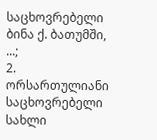საცხოვრებელი ბინა ქ. ბათუმში, ...;
2. ორსართულიანი საცხოვრებელი სახლი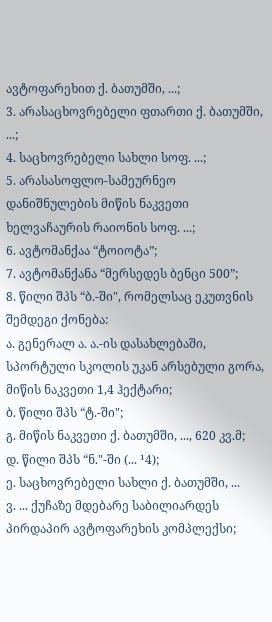ავტოფარეხით ქ. ბათუმში, ...;
3. არასაცხოვრებელი ფთართი ქ. ბათუმში, ...;
4. საცხოვრებელი სახლი სოფ. ...;
5. არასასოფლო-სამეურნეო დანიშნულების მიწის ნაკვეთი ხელვაჩაურის რაიონის სოფ. ...;
6. ავტომანქაა “ტოიოტა”;
7. ავტომანქანა “მერსედეს ბენცი 500”;
8. წილი შპს “ბ.-ში", რომელსაც ეკუთვნის შემდეგი ქონება:
ა. გენერალ ა. ა.-ის დასახლებაში, სპორტული სკოლის უკან არსებული გორა, მიწის ნაკვეთი 1,4 ჰექტარი;
ბ. წილი შპს “ტ.-ში";
გ. მიწის ნაკვეთი ქ. ბათუმში, ..., 620 კვ.მ;
დ. წილი შპს “ნ."-ში (... ¹4);
ე. საცხოვრებელი სახლი ქ. ბათუმში, ...
ვ. ... ქუჩაზე მდებარე საბილიარდეს პირდაპირ ავტოფარეხის კომპლექსი;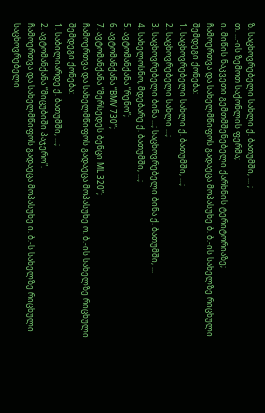ზ. საცხოვრებელი სახლი ქ. ბათუმში, ... ;
თ. ...-ის ზემოთ საქონლის ფერმა;
ი. მიწის ნაკვეთი გემთმშენებელი ქარხნის ტერიტორიაზე;
ჩამოერთვა და სახელმწიფოს გადაეცა მოპასუხე ბ. ბ.-ის სახელზე რიცხული შემდეგი ქონება:
1. საცხოვრებელი სახლი ქ. ბათუმში, ...;
2. საცხოვრებელი სახლი ...;
3. საცხოვრებელი ბინა ...; საცხოვრებელი ბინა ქ. ბათუმში, ...
4. სახელოსნო, მდებარე ქ. ბათუმში, ...;
5. ავტომანქანა “რენო”;
6. ავტომანქანა “BMV 730”;
7. ავტომანქანა “მერსედეს ბენცი ML 320”;
ჩამოერთვა და სახელმწიფოს გადაეცა მოპასუხე ო. ბ.-ის სახელზე რიცხული შემდეგი ქონება:
1. საბილიარდე ქ. ბათუმში, ...;
2. ავტომანქანა “მიცუბიში პაჯერო".
ჩამოერთვა და სახელმწიფოს გადაეცა მოპასუხე ი. ბ.-ს სახელზე რიცხული საცხოვრებელი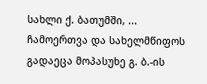სახლი ქ. ბათუმში, ...
ჩამოერთვა და სახელმწიფოს გადაეცა მოპასუხე გ. ბ.-ის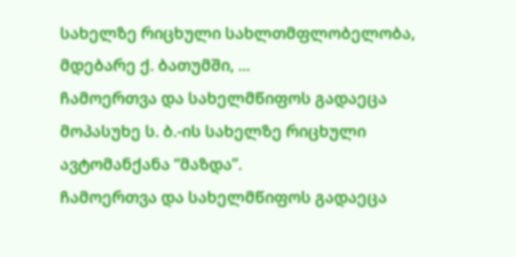სახელზე რიცხული სახლთმფლობელობა, მდებარე ქ. ბათუმში, ...
ჩამოერთვა და სახელმწიფოს გადაეცა მოპასუხე ს. ბ.-ის სახელზე რიცხული ავტომანქანა “მაზდა”.
ჩამოერთვა და სახელმწიფოს გადაეცა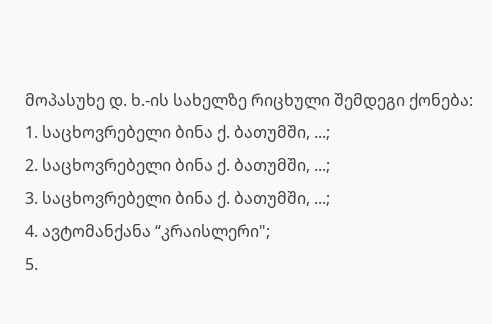მოპასუხე დ. ხ.-ის სახელზე რიცხული შემდეგი ქონება:
1. საცხოვრებელი ბინა ქ. ბათუმში, ...;
2. საცხოვრებელი ბინა ქ. ბათუმში, ...;
3. საცხოვრებელი ბინა ქ. ბათუმში, ...;
4. ავტომანქანა “კრაისლერი";
5.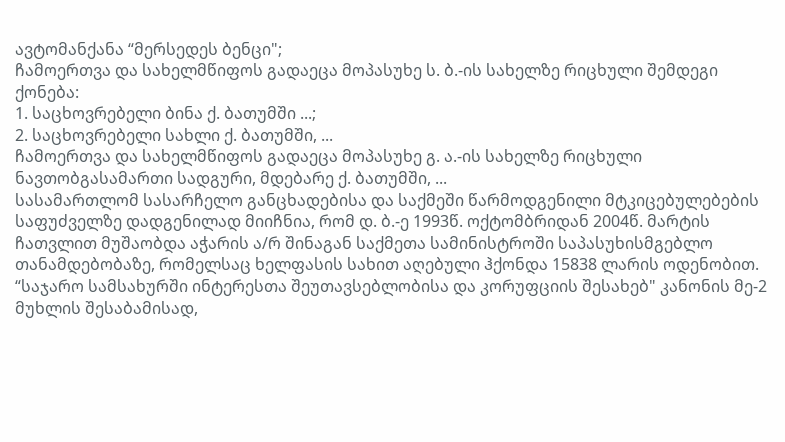ავტომანქანა “მერსედეს ბენცი";
ჩამოერთვა და სახელმწიფოს გადაეცა მოპასუხე ს. ბ.-ის სახელზე რიცხული შემდეგი ქონება:
1. საცხოვრებელი ბინა ქ. ბათუმში ...;
2. საცხოვრებელი სახლი ქ. ბათუმში, ...
ჩამოერთვა და სახელმწიფოს გადაეცა მოპასუხე გ. ა.-ის სახელზე რიცხული ნავთობგასამართი სადგური, მდებარე ქ. ბათუმში, ...
სასამართლომ სასარჩელო განცხადებისა და საქმეში წარმოდგენილი მტკიცებულებების საფუძველზე დადგენილად მიიჩნია, რომ დ. ბ.-ე 1993წ. ოქტომბრიდან 2004წ. მარტის ჩათვლით მუშაობდა აჭარის ა/რ შინაგან საქმეთა სამინისტროში საპასუხისმგებლო თანამდებობაზე, რომელსაც ხელფასის სახით აღებული ჰქონდა 15838 ლარის ოდენობით. “საჯარო სამსახურში ინტერესთა შეუთავსებლობისა და კორუფციის შესახებ" კანონის მე-2 მუხლის შესაბამისად,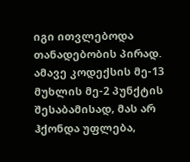იგი ითვლებოდა თანადებობის პირად.
ამავე კოდექსის მე-13 მუხლის მე-2 პუნქტის შესაბამისად, მას არ ჰქონდა უფლება,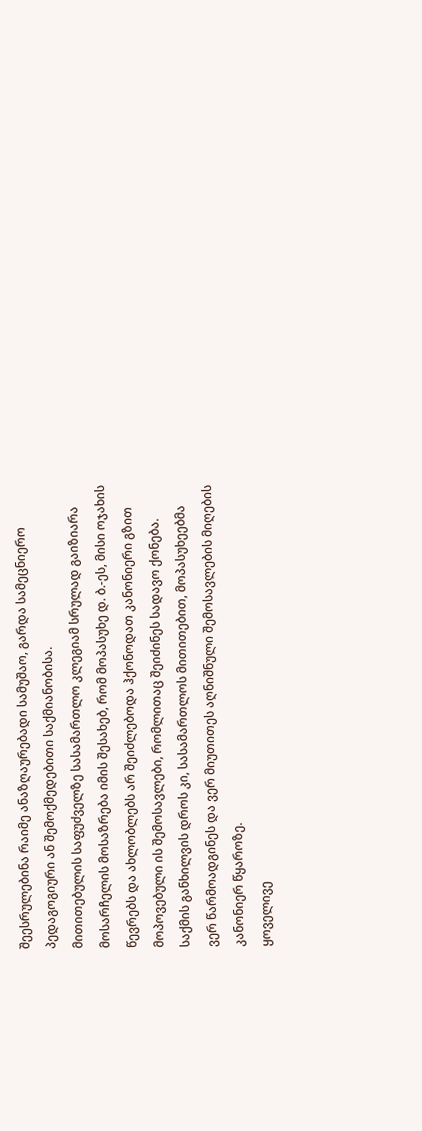შეესრულებინა რაიმე ანაზღაურებადი სამუშაო, გარდა სამეცნიერო პედაგოგიური ან შემოქმედებითი საქმიანობისა.
მითითებულის საფუძველზე სასამართლო კლეგიამ სრულად გაიზიარა მოსარჩელის მოსაზრება იმის შესახებ, რომ მოპასუხე დ. ბ.-ეს, მისი ოჯახის წევრებს და ახლობლებს არ შეიძლებოდა ჰქონოდათ კანონიერი გზით მოპოვებული ის შემოსავლები, რომლითაც შეიძინეს სადავო ქონება. საქმის განხილვის დროს კი, სასამართლოს მითითებით, მოპასუხეებმა ვერ წარმოადგინეს და ვერ მიუთითეს აღნიშნული შემოსავლების მიღების კანონიერ წყაროზე.
ყოველივე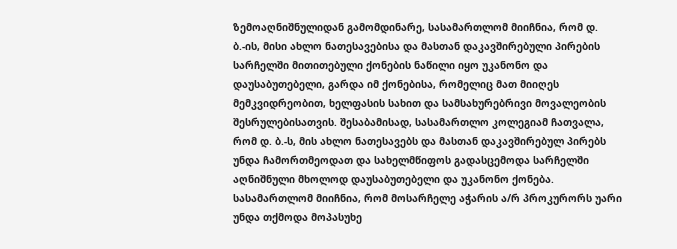ზემოაღნიშნულიდან გამომდინარე, სასამართლომ მიიჩნია, რომ დ. ბ.-ის, მისი ახლო ნათესავებისა და მასთან დაკავშირებული პირების სარჩელში მითითებული ქონების ნაწილი იყო უკანონო და დაუსაბუთებელი, გარდა იმ ქონებისა, რომელიც მათ მიიღეს მემკვიდრეობით, ხელფასის სახით და სამსახურებრივი მოვალეობის შესრულებისათვის. შესაბამისად, სასამართლო კოლეგიამ ჩათვალა, რომ დ. ბ.-ს, მის ახლო ნათესავებს და მასთან დაკავშირებულ პირებს უნდა ჩამორთმეოდათ და სახელმწიფოს გადასცემოდა სარჩელში აღნიშნული მხოლოდ დაუსაბუთებელი და უკანონო ქონება.
სასამართლომ მიიჩნია, რომ მოსარჩელე აჭარის ა/რ პროკურორს უარი უნდა თქმოდა მოპასუხე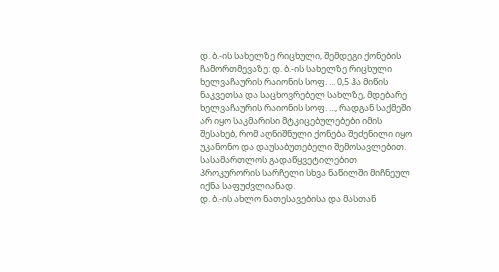დ. ბ.-ის სახელზე რიცხული, შემდეგი ქონების ჩამორთმევაზე: დ. ბ.-ის სახელზე რიცხული ხელვაჩაურის რაიონის სოფ. ... 0,5 ჰა მიწის ნაკვეთსა და საცხოვრებელ სახლზე, მდებარე ხელვაჩაურის რაიონის სოფ. ..., რადგან საქმეში არ იყო საკმარისი მტკიცებულებები იმის შესახებ, რომ აღნიშნული ქონება შეძენილი იყო უკანონო და დაუსაბუთებელი შემოსავლებით.
სასამართლოს გადაწყვეტილებით პროკურორის სარჩელი სხვა ნაწილში მიჩნეულ იქნა საფუძვლიანად.
დ. ბ.-ის ახლო ნათესავებისა და მასთან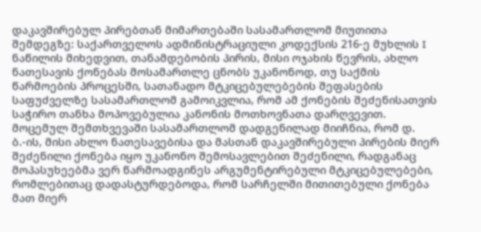დაკავშირებულ პირებთან მიმართებაში სასამართლომ მიუთითა შემდეგზე: საქართველოს ადმინისტრაციული კოდექსის 216-ე მუხლის I ნაწილის მიხედვით, თანამდებობის პირის, მისი ოჯახის წევრის, ახლო ნათესავის ქონებას მოსამართლე ცნობს უკანონოდ, თუ საქმის წარმოების პროცესში, სათანადო მტკიცებულებების შეფასების საფუძველზე სასამართლომ გამოიკვლია, რომ ამ ქონების შეძენისათვის საჭირო თანხა მოპოვებულია კანონის მოთხოვნათა დარღვევით. მოცემულ შემთხვევაში სასამართლომ დადგენილად მიიჩნია, რომ დ. ბ.-ის, მისი ახლო ნათესავებისა და მასთან დაკავშირებული პირების მიერ შეძენილი ქონება იყო უკანონო შემოსავლებით შეძენილი, რადგანაც მოპასუხეებმა ვერ წარმოადგინეს არგუმენტირებული მტკიცებულებები, რომლებითაც დადასტურდებოდა, რომ სარჩელში მითითებული ქონება მათ მიერ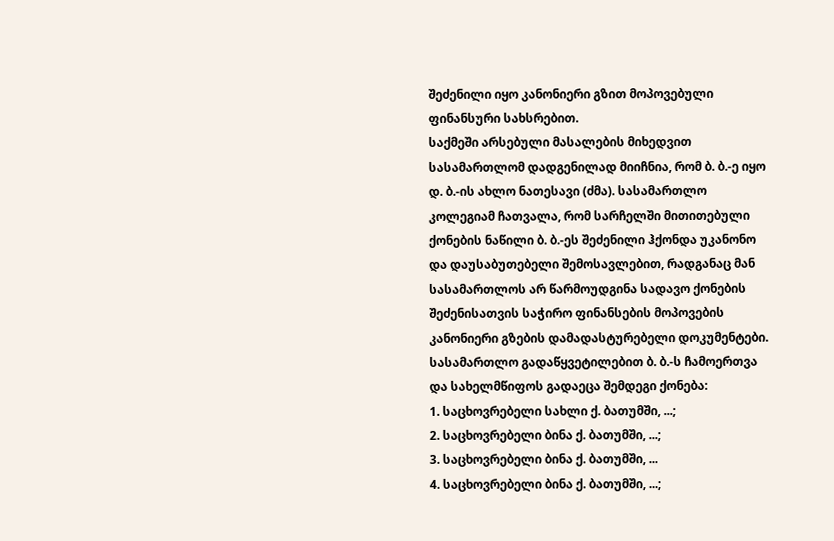შეძენილი იყო კანონიერი გზით მოპოვებული ფინანსური სახსრებით.
საქმეში არსებული მასალების მიხედვით სასამართლომ დადგენილად მიიჩნია, რომ ბ. ბ.-ე იყო დ. ბ.-ის ახლო ნათესავი (ძმა). სასამართლო კოლეგიამ ჩათვალა, რომ სარჩელში მითითებული ქონების ნაწილი ბ. ბ.-ეს შეძენილი ჰქონდა უკანონო და დაუსაბუთებელი შემოსავლებით, რადგანაც მან სასამართლოს არ წარმოუდგინა სადავო ქონების შეძენისათვის საჭირო ფინანსების მოპოვების კანონიერი გზების დამადასტურებელი დოკუმენტები. სასამართლო გადაწყვეტილებით ბ. ბ.-ს ჩამოერთვა და სახელმწიფოს გადაეცა შემდეგი ქონება:
1. საცხოვრებელი სახლი ქ. ბათუმში, ...;
2. საცხოვრებელი ბინა ქ. ბათუმში, ...;
3. საცხოვრებელი ბინა ქ. ბათუმში, ...
4. საცხოვრებელი ბინა ქ. ბათუმში, ...;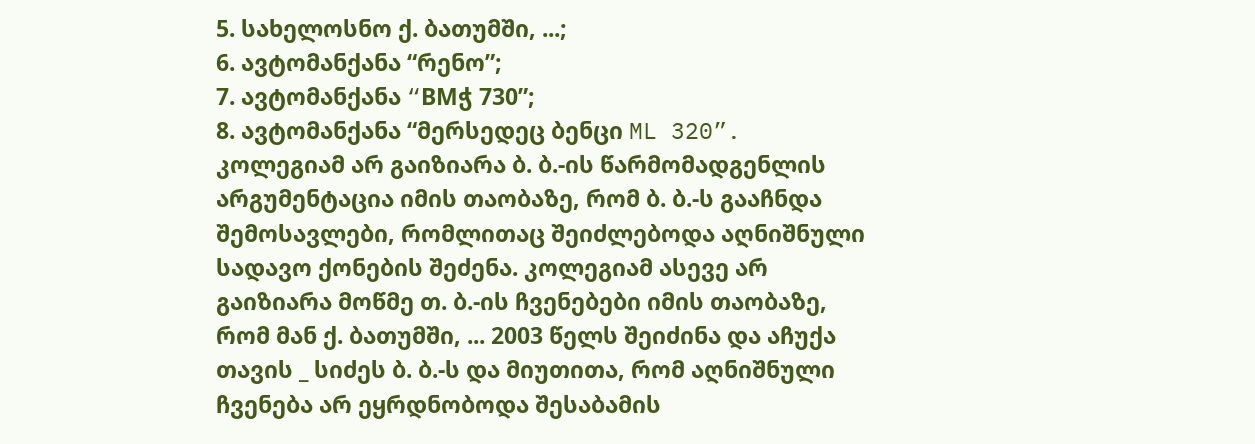5. სახელოსნო ქ. ბათუმში, ...;
6. ავტომანქანა “რენო”;
7. ავტომანქანა “BMჭ 730”;
8. ავტომანქანა “მერსედეც ბენცი ML 320”.
კოლეგიამ არ გაიზიარა ბ. ბ.-ის წარმომადგენლის არგუმენტაცია იმის თაობაზე, რომ ბ. ბ.-ს გააჩნდა შემოსავლები, რომლითაც შეიძლებოდა აღნიშნული სადავო ქონების შეძენა. კოლეგიამ ასევე არ გაიზიარა მოწმე თ. ბ.-ის ჩვენებები იმის თაობაზე, რომ მან ქ. ბათუმში, ... 2003 წელს შეიძინა და აჩუქა თავის _ სიძეს ბ. ბ.-ს და მიუთითა, რომ აღნიშნული ჩვენება არ ეყრდნობოდა შესაბამის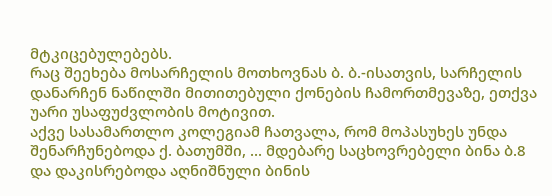მტკიცებულებებს.
რაც შეეხება მოსარჩელის მოთხოვნას ბ. ბ.-ისათვის, სარჩელის დანარჩენ ნაწილში მითითებული ქონების ჩამორთმევაზე, ეთქვა უარი უსაფუძვლობის მოტივით.
აქვე სასამართლო კოლეგიამ ჩათვალა, რომ მოპასუხეს უნდა შენარჩუნებოდა ქ. ბათუმში, ... მდებარე საცხოვრებელი ბინა ბ.8 და დაკისრებოდა აღნიშნული ბინის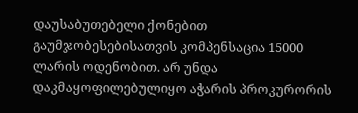დაუსაბუთებელი ქონებით გაუმჯობესებისათვის კომპენსაცია 15000 ლარის ოდენობით. არ უნდა დაკმაყოფილებულიყო აჭარის პროკურორის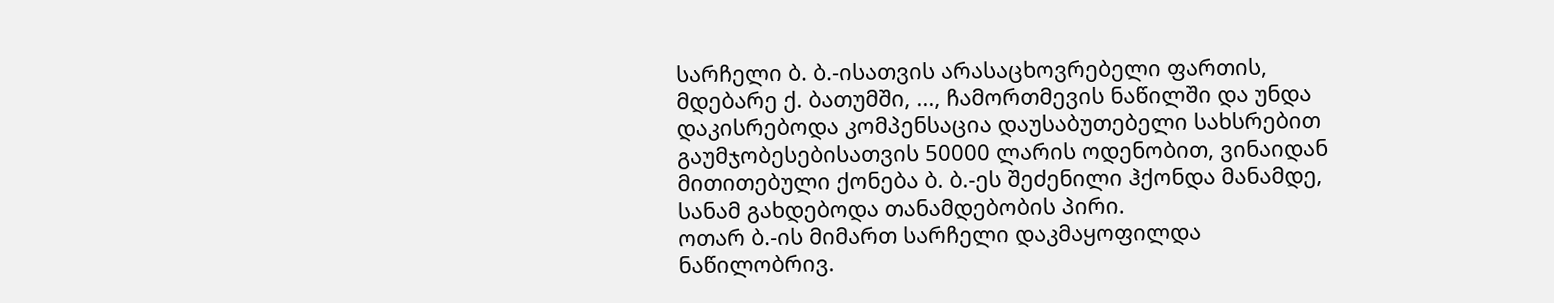სარჩელი ბ. ბ.-ისათვის არასაცხოვრებელი ფართის, მდებარე ქ. ბათუმში, ..., ჩამორთმევის ნაწილში და უნდა დაკისრებოდა კომპენსაცია დაუსაბუთებელი სახსრებით გაუმჯობესებისათვის 50000 ლარის ოდენობით, ვინაიდან მითითებული ქონება ბ. ბ.-ეს შეძენილი ჰქონდა მანამდე, სანამ გახდებოდა თანამდებობის პირი.
ოთარ ბ.-ის მიმართ სარჩელი დაკმაყოფილდა ნაწილობრივ.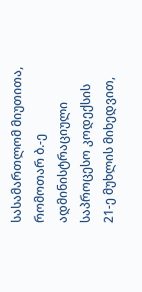სასამართლომ მიუთითა, რომოთარ ბ.-ე ადმინისტრაციული საპროცესო კოდექსის 21-ე მუხლის მიხედვით,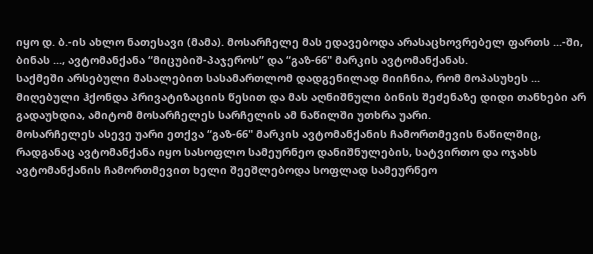იყო დ. ბ.-ის ახლო ნათესავი (მამა). მოსარჩელე მას ედავებოდა არასაცხოვრებელ ფართს ...-ში, ბინას ..., ავტომანქანა “მიცუბიშ-პაჯეროს” და “გაზ-66" მარკის ავტომანქანას.
საქმეში არსებული მასალებით სასამართლომ დადგენილად მიიჩნია, რომ მოპასუხეს ... მიღებული ჰქონდა პრივატიზაციის წესით და მას აღნიშნული ბინის შეძენაზე დიდი თანხები არ გადაუხდია, ამიტომ მოსარჩელეს სარჩელის ამ ნაწილში უთხრა უარი.
მოსარჩელეს ასევე უარი ეთქვა “გაზ-66" მარკის ავტომანქანის ჩამორთმევის ნაწილშიც, რადგანაც ავტომანქანა იყო სასოფლო სამეურნეო დანიშნულების, სატვირთო და ოჯახს ავტომანქანის ჩამორთმევით ხელი შეეშლებოდა სოფლად სამეურნეო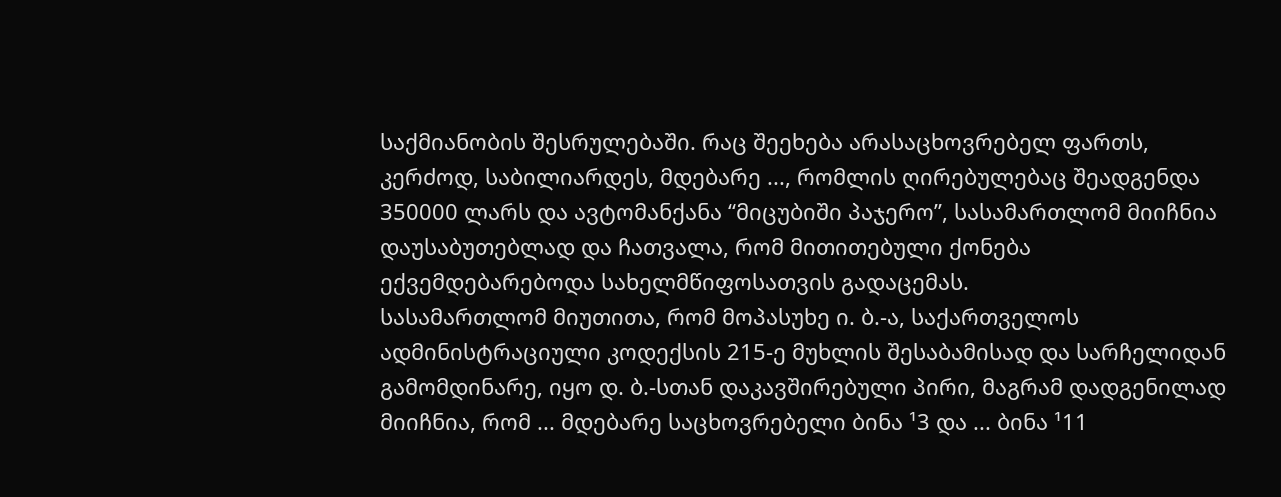საქმიანობის შესრულებაში. რაც შეეხება არასაცხოვრებელ ფართს, კერძოდ, საბილიარდეს, მდებარე ..., რომლის ღირებულებაც შეადგენდა 350000 ლარს და ავტომანქანა “მიცუბიში პაჯერო”, სასამართლომ მიიჩნია დაუსაბუთებლად და ჩათვალა, რომ მითითებული ქონება ექვემდებარებოდა სახელმწიფოსათვის გადაცემას.
სასამართლომ მიუთითა, რომ მოპასუხე ი. ბ.-ა, საქართველოს ადმინისტრაციული კოდექსის 215-ე მუხლის შესაბამისად და სარჩელიდან გამომდინარე, იყო დ. ბ.-სთან დაკავშირებული პირი, მაგრამ დადგენილად მიიჩნია, რომ ... მდებარე საცხოვრებელი ბინა ¹3 და ... ბინა ¹11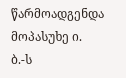წარმოადგენდა მოპასუხე ი. ბ.-ს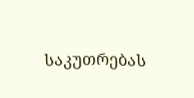საკუთრებას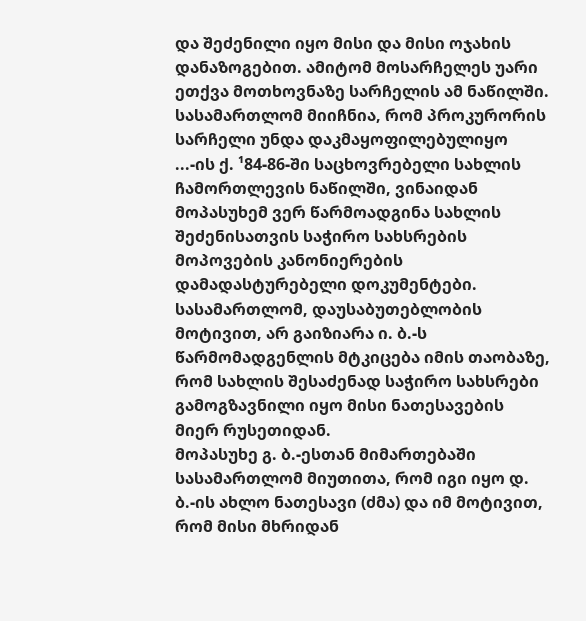და შეძენილი იყო მისი და მისი ოჯახის დანაზოგებით. ამიტომ მოსარჩელეს უარი ეთქვა მოთხოვნაზე სარჩელის ამ ნაწილში.
სასამართლომ მიიჩნია, რომ პროკურორის სარჩელი უნდა დაკმაყოფილებულიყო ...-ის ქ. ¹84-86-ში საცხოვრებელი სახლის ჩამორთლევის ნაწილში, ვინაიდან მოპასუხემ ვერ წარმოადგინა სახლის შეძენისათვის საჭირო სახსრების მოპოვების კანონიერების დამადასტურებელი დოკუმენტები.
სასამართლომ, დაუსაბუთებლობის მოტივით, არ გაიზიარა ი. ბ.-ს წარმომადგენლის მტკიცება იმის თაობაზე, რომ სახლის შესაძენად საჭირო სახსრები გამოგზავნილი იყო მისი ნათესავების მიერ რუსეთიდან.
მოპასუხე გ. ბ.-ესთან მიმართებაში სასამართლომ მიუთითა, რომ იგი იყო დ. ბ.-ის ახლო ნათესავი (ძმა) და იმ მოტივით, რომ მისი მხრიდან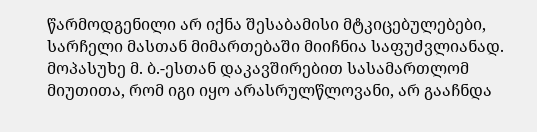წარმოდგენილი არ იქნა შესაბამისი მტკიცებულებები, სარჩელი მასთან მიმართებაში მიიჩნია საფუძვლიანად.
მოპასუხე მ. ბ.-ესთან დაკავშირებით სასამართლომ მიუთითა, რომ იგი იყო არასრულწლოვანი, არ გააჩნდა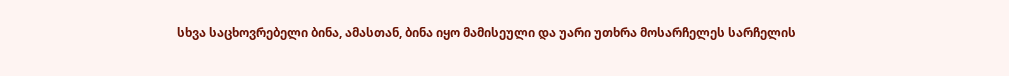სხვა საცხოვრებელი ბინა, ამასთან, ბინა იყო მამისეული და უარი უთხრა მოსარჩელეს სარჩელის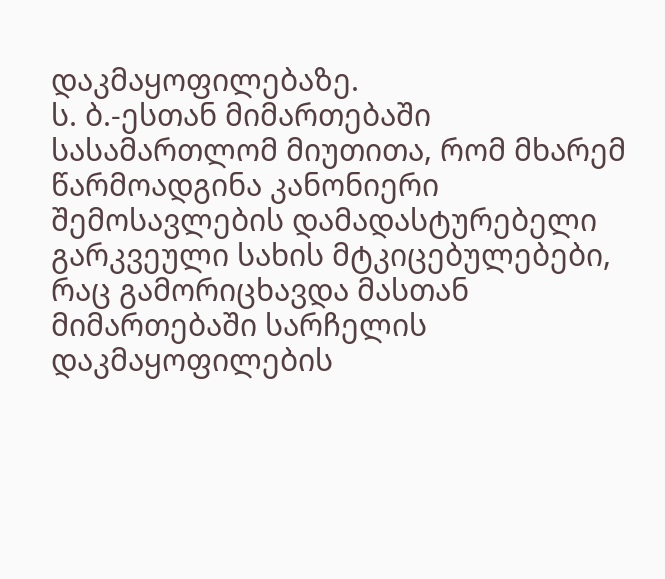დაკმაყოფილებაზე.
ს. ბ.-ესთან მიმართებაში სასამართლომ მიუთითა, რომ მხარემ წარმოადგინა კანონიერი შემოსავლების დამადასტურებელი გარკვეული სახის მტკიცებულებები, რაც გამორიცხავდა მასთან მიმართებაში სარჩელის დაკმაყოფილების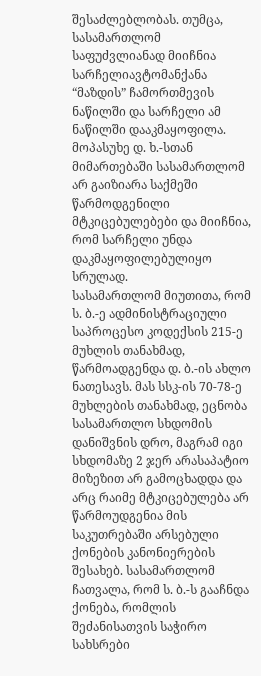შესაძლებლობას. თუმცა, სასამართლომ საფუძვლიანად მიიჩნია სარჩელიავტომანქანა “მაზდის” ჩამორთმევის ნაწილში და სარჩელი ამ ნაწილში დააკმაყოფილა.
მოპასუხე დ. ხ.-სთან მიმართებაში სასამართლომ არ გაიზიარა საქმეში წარმოდგენილი მტკიცებულებები და მიიჩნია, რომ სარჩელი უნდა დაკმაყოფილებულიყო სრულად.
სასამართლომ მიუთითა, რომ ს. ბ.-ე ადმინისტრაციული საპროცესო კოდექსის 215-ე მუხლის თანახმად, წარმოადგენდა დ. ბ.-ის ახლო ნათესავს. მას სსკ-ის 70-78-ე მუხლების თანახმად, ეცნობა სასამართლო სხდომის დანიშვნის დრო, მაგრამ იგი სხდომაზე 2 ჯერ არასაპატიო მიზეზით არ გამოცხადდა და არც რაიმე მტკიცებულება არ წარმოუდგენია მის საკუთრებაში არსებული ქონების კანონიერების შესახებ. სასამართლომ ჩათვალა, რომ ს. ბ.-ს გააჩნდა ქონება, რომლის შეძანისათვის საჭირო სახსრები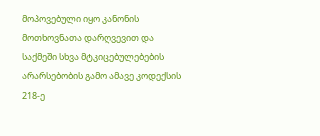მოპოვებული იყო კანონის მოთხოვნათა დარღვევით და საქმეში სხვა მტკიცებულებების არარსებობის გამო ამავე კოდექსის 218-ე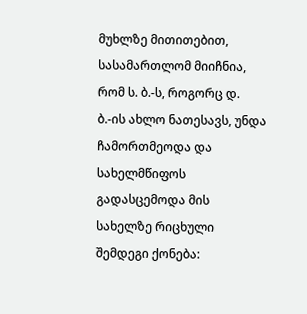მუხლზე მითითებით, სასამართლომ მიიჩნია, რომ ს. ბ.-ს, როგორც დ. ბ.-ის ახლო ნათესავს, უნდა ჩამორთმეოდა და სახელმწიფოს გადასცემოდა მის სახელზე რიცხული შემდეგი ქონება: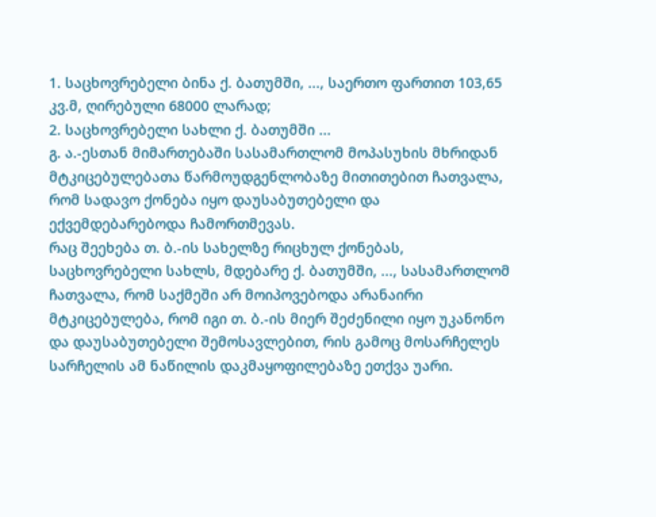1. საცხოვრებელი ბინა ქ. ბათუმში, ..., საერთო ფართით 103,65 კვ.მ, ღირებული 68000 ლარად;
2. საცხოვრებელი სახლი ქ. ბათუმში ...
გ. ა.-ესთან მიმართებაში სასამართლომ მოპასუხის მხრიდან მტკიცებულებათა წარმოუდგენლობაზე მითითებით ჩათვალა, რომ სადავო ქონება იყო დაუსაბუთებელი და ექვემდებარებოდა ჩამორთმევას.
რაც შეეხება თ. ბ.-ის სახელზე რიცხულ ქონებას, საცხოვრებელი სახლს, მდებარე ქ. ბათუმში, ..., სასამართლომ ჩათვალა, რომ საქმეში არ მოიპოვებოდა არანაირი მტკიცებულება, რომ იგი თ. ბ.-ის მიერ შეძენილი იყო უკანონო და დაუსაბუთებელი შემოსავლებით, რის გამოც მოსარჩელეს სარჩელის ამ ნაწილის დაკმაყოფილებაზე ეთქვა უარი.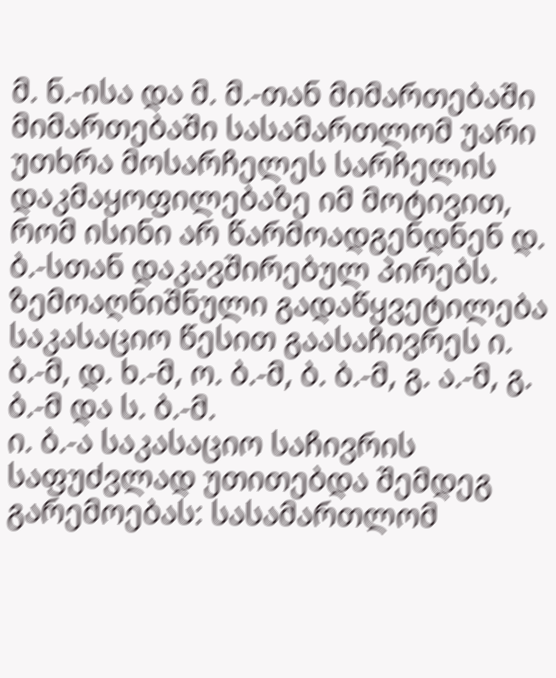მ. ნ.-ისა და მ. მ.-თან მიმართებაში მიმართებაში სასამართლომ უარი უთხრა მოსარჩელეს სარჩელის დაკმაყოფილებაზე იმ მოტივით, რომ ისინი არ წარმოადგენდნენ დ. ბ.-სთან დაკავშირებულ პირებს.
ზემოაღნიშნული გადაწყვეტილება საკასაციო წესით გაასაჩივრეს ი. ბ.-მ, დ. ხ.-მ, ო. ბ.-მ, ბ. ბ.-მ, გ. ა.-მ, გ. ბ.-მ და ს. ბ.-მ.
ი. ბ.-ა საკასაციო საჩივრის საფუძვლად უთითებდა შემდეგ გარემოებას: სასამართლომ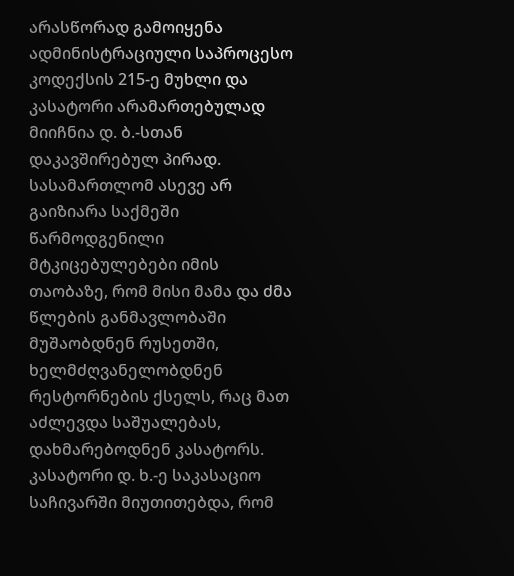არასწორად გამოიყენა ადმინისტრაციული საპროცესო კოდექსის 215-ე მუხლი და კასატორი არამართებულად მიიჩნია დ. ბ.-სთან დაკავშირებულ პირად. სასამართლომ ასევე არ გაიზიარა საქმეში წარმოდგენილი მტკიცებულებები იმის თაობაზე, რომ მისი მამა და ძმა წლების განმავლობაში მუშაობდნენ რუსეთში, ხელმძღვანელობდნენ რესტორნების ქსელს, რაც მათ აძლევდა საშუალებას, დახმარებოდნენ კასატორს.
კასატორი დ. ხ.-ე საკასაციო საჩივარში მიუთითებდა, რომ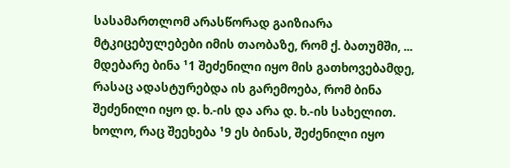სასამართლომ არასწორად გაიზიარა მტკიცებულებები იმის თაობაზე, რომ ქ. ბათუმში, ... მდებარე ბინა ¹1 შეძენილი იყო მის გათხოვებამდე, რასაც ადასტურებდა ის გარემოება, რომ ბინა შეძენილი იყო დ. ხ.-ის და არა დ. ხ.-ის სახელით.
ხოლო, რაც შეეხება ¹9 ეს ბინას, შეძენილი იყო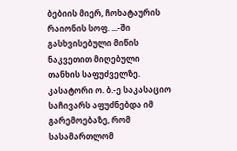ბებიის მიერ, ჩოხატაურის რაიონის სოფ. ...-ში გასხვისებული მიწის ნაკვეთით მიღებული თანხის საფუძველზე.
კასატორი ო. ბ.-ე საკასაციო საჩივარს აფუძნებდა იმ გარემოებაზე, რომ სასამართლომ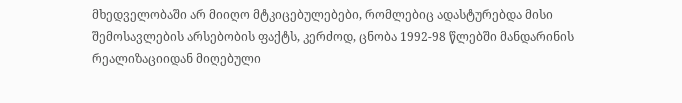მხედველობაში არ მიიღო მტკიცებულებები, რომლებიც ადასტურებდა მისი შემოსავლების არსებობის ფაქტს, კერძოდ, ცნობა 1992-98 წლებში მანდარინის რეალიზაციიდან მიღებული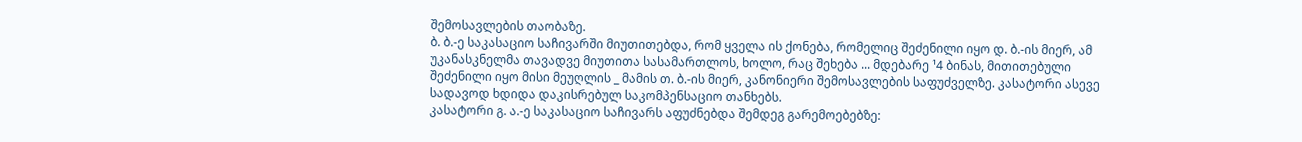შემოსავლების თაობაზე.
ბ. ბ.-ე საკასაციო საჩივარში მიუთითებდა, რომ ყველა ის ქონება, რომელიც შეძენილი იყო დ. ბ.-ის მიერ, ამ უკანასკნელმა თავადვე მიუთითა სასამართლოს, ხოლო, რაც შეხება ... მდებარე ¹4 ბინას, მითითებული შეძენილი იყო მისი მეუღლის _ მამის თ. ბ.-ის მიერ, კანონიერი შემოსავლების საფუძველზე. კასატორი ასევე სადავოდ ხდიდა დაკისრებულ საკომპენსაციო თანხებს.
კასატორი გ. ა.-ე საკასაციო საჩივარს აფუძნებდა შემდეგ გარემოებებზე: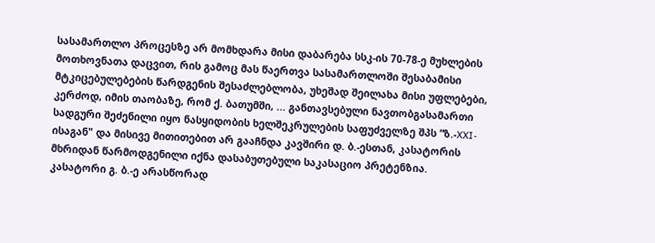სასამართლო პროცესზე არ მომხდარა მისი დაბარება სსკ-ის 70-78-ე მუხლების მოთხოვნათა დაცვით, რის გამოც მას წაერთვა სასამართლოში შესაბამისი მტკიცებულებების წარდგენის შესაძლებლობა, უხეშად შეილახა მისი უფლებები, კერძოდ, იმის თაობაზე, რომ ქ. ბათუმში, ... განთავსებული ნავთობგასამართი სადგური შეძენილი იყო ნასყიდობის ხელშეკრულების საფუძველზე შპს “ზ.-XXI-ისაგან" და მისივე მითითებით არ გააჩნდა კავშირი დ. ბ.-ესთან, კასატორის მხრიდან წარმოდგენილი იქნა დასაბუთებული საკასაციო პრეტენზია.
კასატორი გ. ბ.-ე არასწორად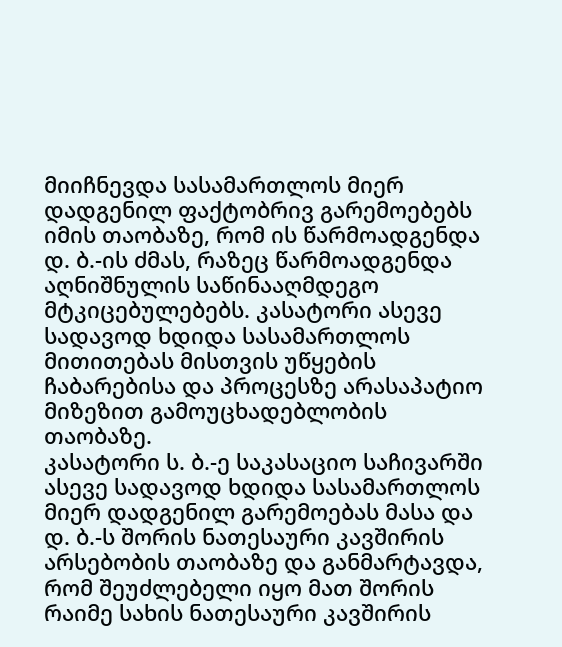მიიჩნევდა სასამართლოს მიერ დადგენილ ფაქტობრივ გარემოებებს იმის თაობაზე, რომ ის წარმოადგენდა დ. ბ.-ის ძმას, რაზეც წარმოადგენდა აღნიშნულის საწინააღმდეგო მტკიცებულებებს. კასატორი ასევე სადავოდ ხდიდა სასამართლოს მითითებას მისთვის უწყების ჩაბარებისა და პროცესზე არასაპატიო მიზეზით გამოუცხადებლობის თაობაზე.
კასატორი ს. ბ.-ე საკასაციო საჩივარში ასევე სადავოდ ხდიდა სასამართლოს მიერ დადგენილ გარემოებას მასა და დ. ბ.-ს შორის ნათესაური კავშირის არსებობის თაობაზე და განმარტავდა, რომ შეუძლებელი იყო მათ შორის რაიმე სახის ნათესაური კავშირის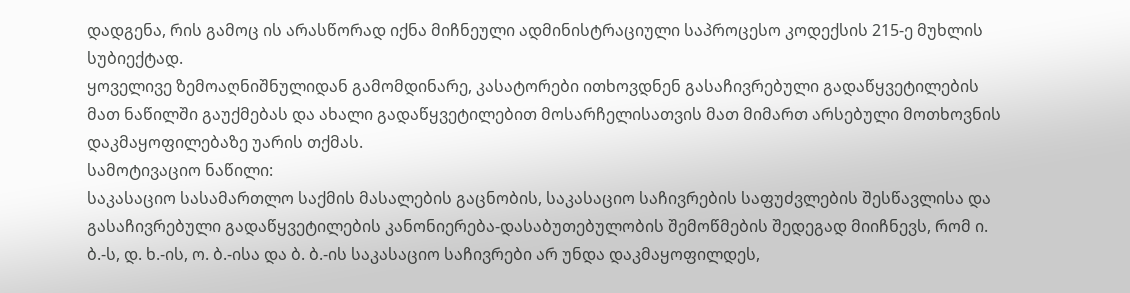დადგენა, რის გამოც ის არასწორად იქნა მიჩნეული ადმინისტრაციული საპროცესო კოდექსის 215-ე მუხლის სუბიექტად.
ყოველივე ზემოაღნიშნულიდან გამომდინარე, კასატორები ითხოვდნენ გასაჩივრებული გადაწყვეტილების მათ ნაწილში გაუქმებას და ახალი გადაწყვეტილებით მოსარჩელისათვის მათ მიმართ არსებული მოთხოვნის დაკმაყოფილებაზე უარის თქმას.
სამოტივაციო ნაწილი:
საკასაციო სასამართლო საქმის მასალების გაცნობის, საკასაციო საჩივრების საფუძვლების შესწავლისა და გასაჩივრებული გადაწყვეტილების კანონიერება-დასაბუთებულობის შემოწმების შედეგად მიიჩნევს, რომ ი. ბ.-ს, დ. ხ.-ის, ო. ბ.-ისა და ბ. ბ.-ის საკასაციო საჩივრები არ უნდა დაკმაყოფილდეს,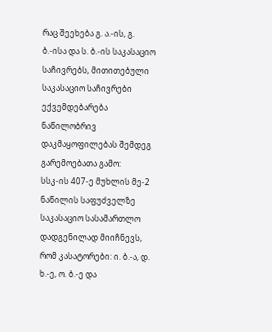რაც შეეხება გ. ა.-ის, გ. ბ.-ისა და ს. ბ.-ის საკასაციო საჩივრებს, მითითებული საკასაციო საჩივრები ექვემდებარება ნაწილობრივ დაკმაყოფილებას შემდეგ გარემოებათა გამო:
სსკ-ის 407-ე მუხლის მე-2 ნაწილის საფუძველზე საკასაციო სასამართლო დადგენილად მიიჩნევს, რომ კასატორები: ი. ბ.-ა, დ. ხ.-ე, ო. ბ.-ე და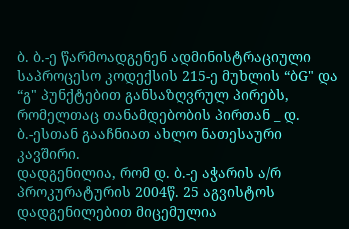ბ. ბ.-ე წარმოადგენენ ადმინისტრაციული საპროცესო კოდექსის 215-ე მუხლის “ბG" და “გ" პუნქტებით განსაზღვრულ პირებს, რომელთაც თანამდებობის პირთან _ დ. ბ.-ესთან გააჩნიათ ახლო ნათესაური კავშირი.
დადგენილია, რომ დ. ბ.-ე აჭარის ა/რ პროკურატურის 2004წ. 25 აგვისტოს დადგენილებით მიცემულია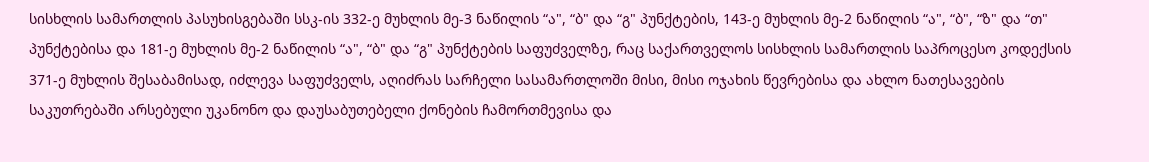სისხლის სამართლის პასუხისგებაში სსკ-ის 332-ე მუხლის მე-3 ნაწილის “ა", “ბ" და “გ" პუნქტების, 143-ე მუხლის მე-2 ნაწილის “ა", “ბ", “ზ" და “თ" პუნქტებისა და 181-ე მუხლის მე-2 ნაწილის “ა", “ბ" და “გ" პუნქტების საფუძველზე, რაც საქართველოს სისხლის სამართლის საპროცესო კოდექსის 371-ე მუხლის შესაბამისად, იძლევა საფუძველს, აღიძრას სარჩელი სასამართლოში მისი, მისი ოჯახის წევრებისა და ახლო ნათესავების საკუთრებაში არსებული უკანონო და დაუსაბუთებელი ქონების ჩამორთმევისა და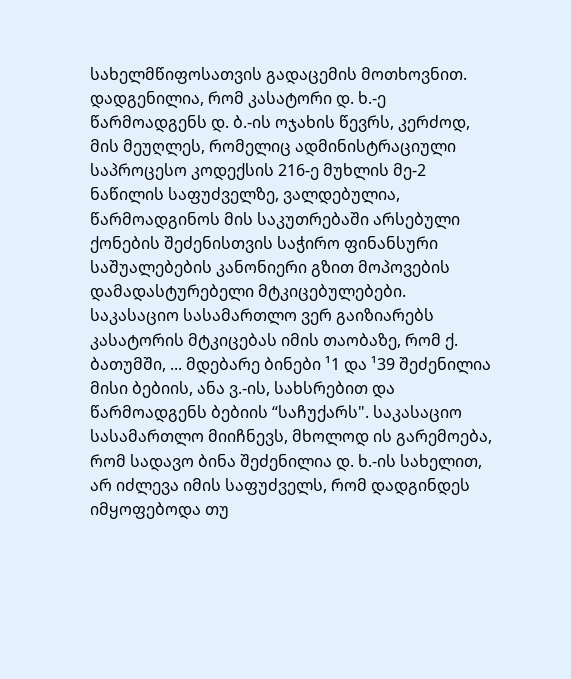სახელმწიფოსათვის გადაცემის მოთხოვნით.
დადგენილია, რომ კასატორი დ. ხ.-ე წარმოადგენს დ. ბ.-ის ოჯახის წევრს, კერძოდ, მის მეუღლეს, რომელიც ადმინისტრაციული საპროცესო კოდექსის 216-ე მუხლის მე-2 ნაწილის საფუძველზე, ვალდებულია, წარმოადგინოს მის საკუთრებაში არსებული ქონების შეძენისთვის საჭირო ფინანსური საშუალებების კანონიერი გზით მოპოვების დამადასტურებელი მტკიცებულებები.
საკასაციო სასამართლო ვერ გაიზიარებს კასატორის მტკიცებას იმის თაობაზე, რომ ქ. ბათუმში, ... მდებარე ბინები ¹1 და ¹39 შეძენილია მისი ბებიის, ანა ვ.-ის, სახსრებით და წარმოადგენს ბებიის “საჩუქარს". საკასაციო სასამართლო მიიჩნევს, მხოლოდ ის გარემოება, რომ სადავო ბინა შეძენილია დ. ხ.-ის სახელით, არ იძლევა იმის საფუძველს, რომ დადგინდეს იმყოფებოდა თუ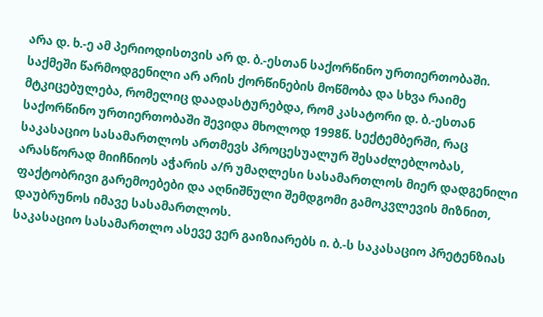არა დ. ხ.-ე ამ პერიოდისთვის არ დ. ბ.-ესთან საქორწინო ურთიერთობაში. საქმეში წარმოდგენილი არ არის ქორწინების მოწმობა და სხვა რაიმე მტკიცებულება, რომელიც დაადასტურებდა, რომ კასატორი დ. ბ.-ესთან საქორწინო ურთიერთობაში შევიდა მხოლოდ 1998წ. სექტემბერში, რაც საკასაციო სასამართლოს ართმევს პროცესუალურ შესაძლებლობას, არასწორად მიიჩნიოს აჭარის ა/რ უმაღლესი სასამართლოს მიერ დადგენილი ფაქტობრივი გარემოებები და აღნიშნული შემდგომი გამოკვლევის მიზნით, დაუბრუნოს იმავე სასამართლოს.
საკასაციო სასამართლო ასევე ვერ გაიზიარებს ი. ბ.-ს საკასაციო პრეტენზიას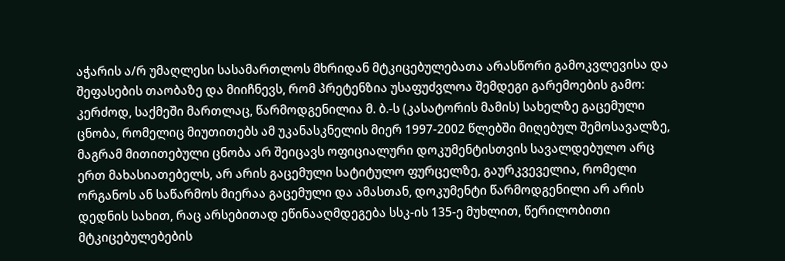აჭარის ა/რ უმაღლესი სასამართლოს მხრიდან მტკიცებულებათა არასწორი გამოკვლევისა და შეფასების თაობაზე და მიიჩნევს, რომ პრეტენზია უსაფუძვლოა შემდეგი გარემოების გამო: კერძოდ, საქმეში მართლაც, წარმოდგენილია მ. ბ.-ს (კასატორის მამის) სახელზე გაცემული ცნობა, რომელიც მიუთითებს ამ უკანასკნელის მიერ 1997-2002 წლებში მიღებულ შემოსავალზე, მაგრამ მითითებული ცნობა არ შეიცავს ოფიციალური დოკუმენტისთვის სავალდებულო არც ერთ მახასიათებელს, არ არის გაცემული სატიტულო ფურცელზე, გაურკვეველია, რომელი ორგანოს ან საწარმოს მიერაა გაცემული და ამასთან, დოკუმენტი წარმოდგენილი არ არის დედნის სახით, რაც არსებითად ეწინააღმდეგება სსკ-ის 135-ე მუხლით, წერილობითი მტკიცებულებების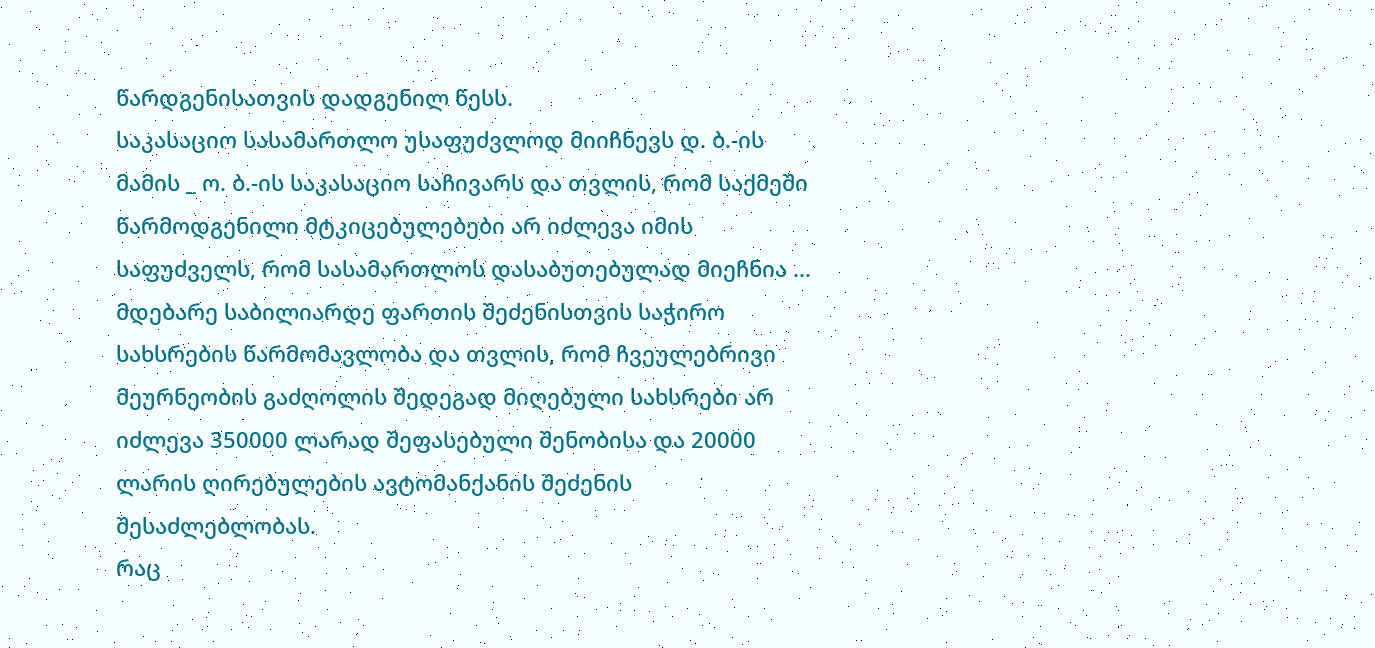წარდგენისათვის დადგენილ წესს.
საკასაციო სასამართლო უსაფუძვლოდ მიიჩნევს დ. ბ.-ის მამის _ ო. ბ.-ის საკასაციო საჩივარს და თვლის, რომ საქმეში წარმოდგენილი მტკიცებულებები არ იძლევა იმის საფუძველს, რომ სასამართლოს დასაბუთებულად მიეჩნია ... მდებარე საბილიარდე ფართის შეძენისთვის საჭირო სახსრების წარმომავლობა და თვლის, რომ ჩვეულებრივი მეურნეობის გაძღოლის შედეგად მიღებული სახსრები არ იძლევა 350000 ლარად შეფასებული შენობისა და 20000 ლარის ღირებულების ავტომანქანის შეძენის შესაძლებლობას.
რაც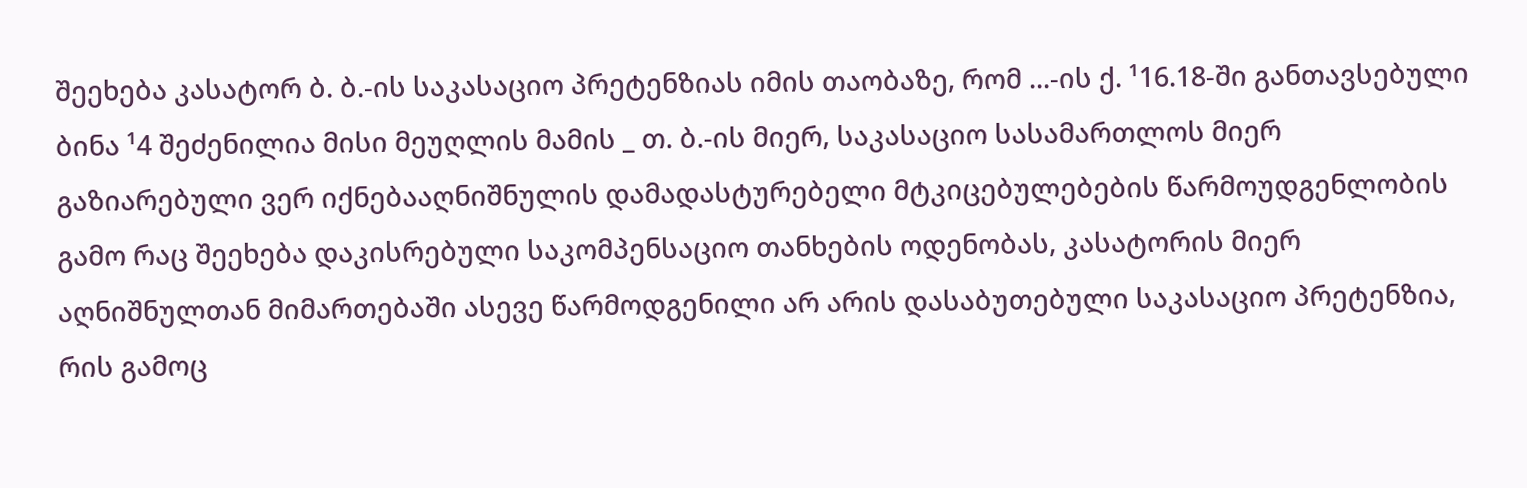შეეხება კასატორ ბ. ბ.-ის საკასაციო პრეტენზიას იმის თაობაზე, რომ ...-ის ქ. ¹16.18-ში განთავსებული ბინა ¹4 შეძენილია მისი მეუღლის მამის _ თ. ბ.-ის მიერ, საკასაციო სასამართლოს მიერ გაზიარებული ვერ იქნებააღნიშნულის დამადასტურებელი მტკიცებულებების წარმოუდგენლობის გამო რაც შეეხება დაკისრებული საკომპენსაციო თანხების ოდენობას, კასატორის მიერ აღნიშნულთან მიმართებაში ასევე წარმოდგენილი არ არის დასაბუთებული საკასაციო პრეტენზია, რის გამოც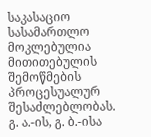საკასაციო სასამართლო მოკლებულია მითითებულის შემოწმების პროცესუალურ შესაძლებლობას.
გ. ა.-ის, გ. ბ.-ისა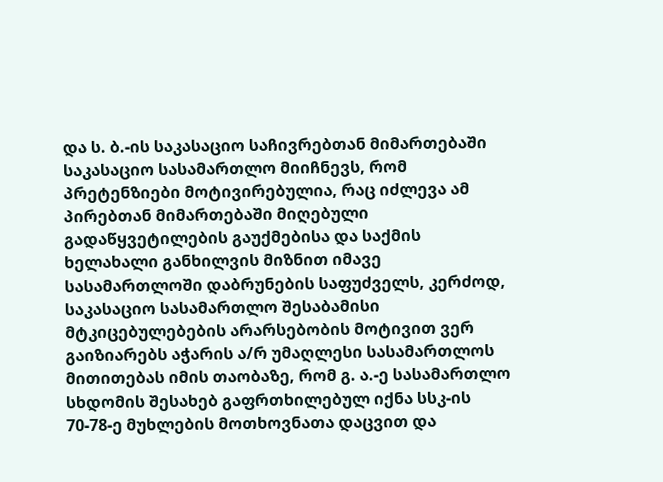და ს. ბ.-ის საკასაციო საჩივრებთან მიმართებაში საკასაციო სასამართლო მიიჩნევს, რომ პრეტენზიები მოტივირებულია, რაც იძლევა ამ პირებთან მიმართებაში მიღებული გადაწყვეტილების გაუქმებისა და საქმის ხელახალი განხილვის მიზნით იმავე სასამართლოში დაბრუნების საფუძველს, კერძოდ, საკასაციო სასამართლო შესაბამისი მტკიცებულებების არარსებობის მოტივით ვერ გაიზიარებს აჭარის ა/რ უმაღლესი სასამართლოს მითითებას იმის თაობაზე, რომ გ. ა.-ე სასამართლო სხდომის შესახებ გაფრთხილებულ იქნა სსკ-ის 70-78-ე მუხლების მოთხოვნათა დაცვით და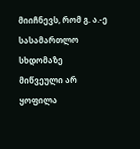მიიჩნევს, რომ გ. ა.-ე სასამართლო სხდომაზე მიწვეული არ ყოფილა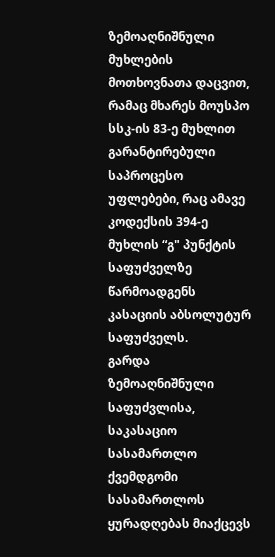ზემოაღნიშნული მუხლების მოთხოვნათა დაცვით, რამაც მხარეს მოუსპო სსკ-ის 83-ე მუხლით გარანტირებული საპროცესო უფლებები, რაც ამავე კოდექსის 394-ე მუხლის “გ" პუნქტის საფუძველზე წარმოადგენს კასაციის აბსოლუტურ საფუძველს.
გარდა ზემოაღნიშნული საფუძვლისა, საკასაციო სასამართლო ქვემდგომი სასამართლოს ყურადღებას მიაქცევს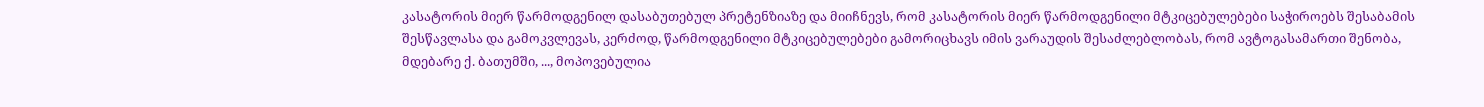კასატორის მიერ წარმოდგენილ დასაბუთებულ პრეტენზიაზე და მიიჩნევს, რომ კასატორის მიერ წარმოდგენილი მტკიცებულებები საჭიროებს შესაბამის შესწავლასა და გამოკვლევას, კერძოდ, წარმოდგენილი მტკიცებულებები გამორიცხავს იმის ვარაუდის შესაძლებლობას, რომ ავტოგასამართი შენობა, მდებარე ქ. ბათუმში, ..., მოპოვებულია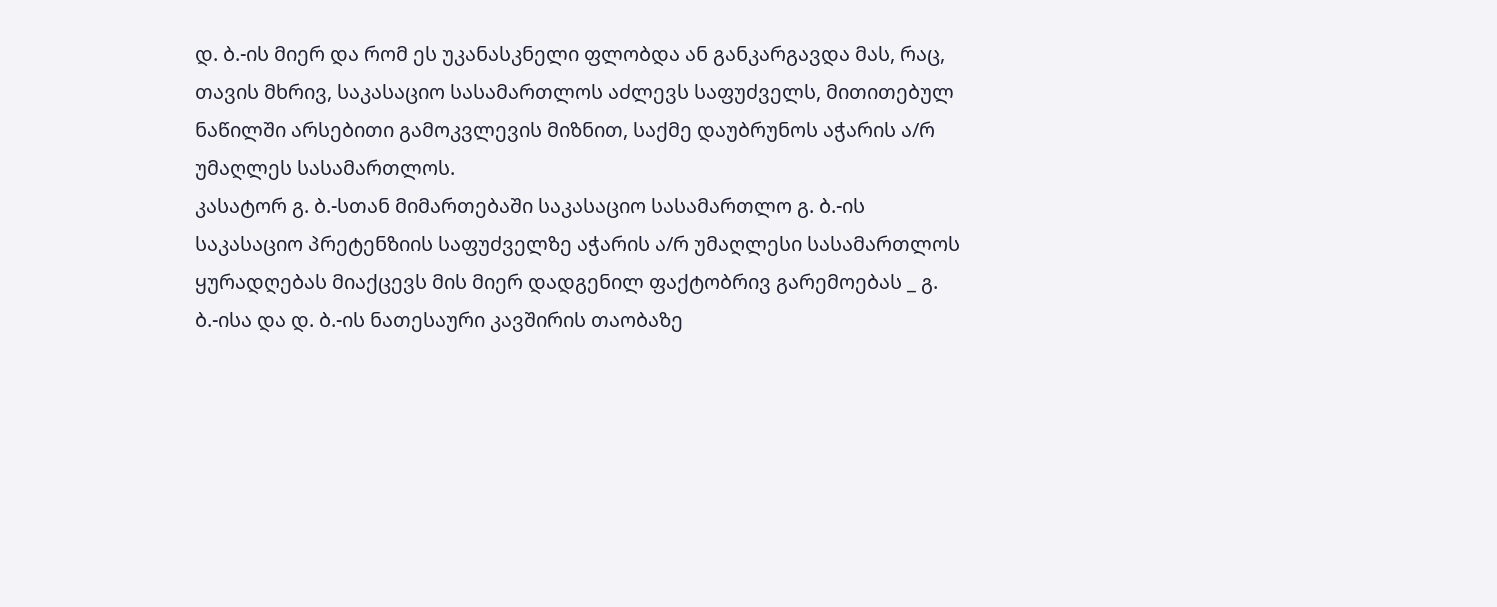დ. ბ.-ის მიერ და რომ ეს უკანასკნელი ფლობდა ან განკარგავდა მას, რაც, თავის მხრივ, საკასაციო სასამართლოს აძლევს საფუძველს, მითითებულ ნაწილში არსებითი გამოკვლევის მიზნით, საქმე დაუბრუნოს აჭარის ა/რ უმაღლეს სასამართლოს.
კასატორ გ. ბ.-სთან მიმართებაში საკასაციო სასამართლო გ. ბ.-ის საკასაციო პრეტენზიის საფუძველზე აჭარის ა/რ უმაღლესი სასამართლოს ყურადღებას მიაქცევს მის მიერ დადგენილ ფაქტობრივ გარემოებას _ გ. ბ.-ისა და დ. ბ.-ის ნათესაური კავშირის თაობაზე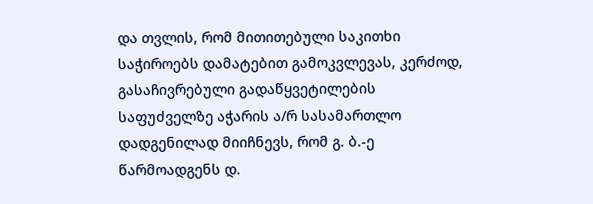და თვლის, რომ მითითებული საკითხი საჭიროებს დამატებით გამოკვლევას, კერძოდ, გასაჩივრებული გადაწყვეტილების საფუძველზე აჭარის ა/რ სასამართლო დადგენილად მიიჩნევს, რომ გ. ბ.-ე წარმოადგენს დ.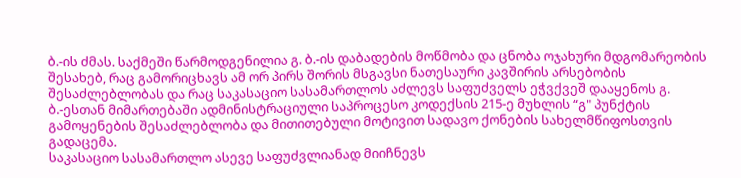ბ.-ის ძმას. საქმეში წარმოდგენილია გ. ბ.-ის დაბადების მოწმობა და ცნობა ოჯახური მდგომარეობის შესახებ, რაც გამორიცხავს ამ ორ პირს შორის მსგავსი ნათესაური კავშირის არსებობის შესაძლებლობას და რაც საკასაციო სასამართლოს აძლევს საფუძველს ეჭვქვეშ დააყენოს გ. ბ.-ესთან მიმართებაში ადმინისტრაციული საპროცესო კოდექსის 215-ე მუხლის “გ" პუნქტის გამოყენების შესაძლებლობა და მითითებული მოტივით სადავო ქონების სახელმწიფოსთვის გადაცემა.
საკასაციო სასამართლო ასევე საფუძვლიანად მიიჩნევს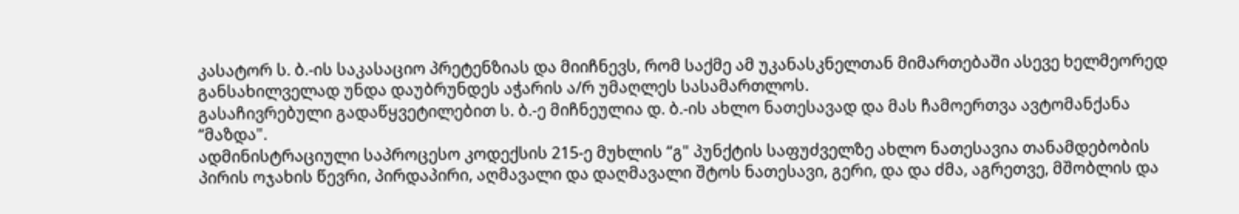კასატორ ს. ბ.-ის საკასაციო პრეტენზიას და მიიჩნევს, რომ საქმე ამ უკანასკნელთან მიმართებაში ასევე ხელმეორედ განსახილველად უნდა დაუბრუნდეს აჭარის ა/რ უმაღლეს სასამართლოს.
გასაჩივრებული გადაწყვეტილებით ს. ბ.-ე მიჩნეულია დ. ბ.-ის ახლო ნათესავად და მას ჩამოერთვა ავტომანქანა “მაზდა".
ადმინისტრაციული საპროცესო კოდექსის 215-ე მუხლის “გ" პუნქტის საფუძველზე ახლო ნათესავია თანამდებობის პირის ოჯახის წევრი, პირდაპირი, აღმავალი და დაღმავალი შტოს ნათესავი, გერი, და და ძმა, აგრეთვე, მშობლის და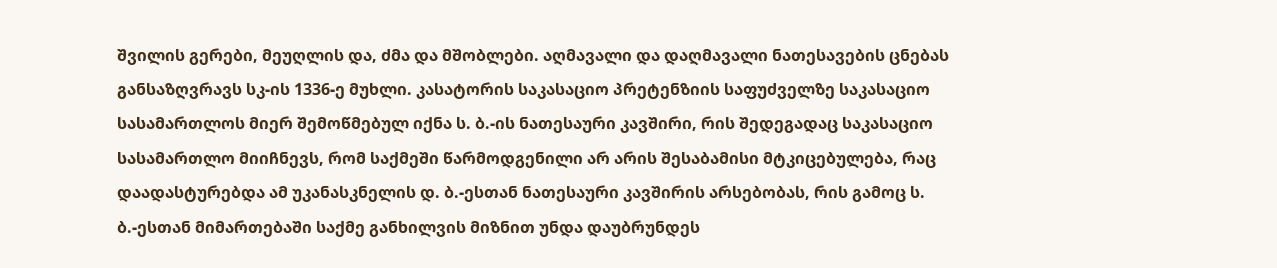შვილის გერები, მეუღლის და, ძმა და მშობლები. აღმავალი და დაღმავალი ნათესავების ცნებას განსაზღვრავს სკ-ის 1336-ე მუხლი. კასატორის საკასაციო პრეტენზიის საფუძველზე საკასაციო სასამართლოს მიერ შემოწმებულ იქნა ს. ბ.-ის ნათესაური კავშირი, რის შედეგადაც საკასაციო სასამართლო მიიჩნევს, რომ საქმეში წარმოდგენილი არ არის შესაბამისი მტკიცებულება, რაც დაადასტურებდა ამ უკანასკნელის დ. ბ.-ესთან ნათესაური კავშირის არსებობას, რის გამოც ს. ბ.-ესთან მიმართებაში საქმე განხილვის მიზნით უნდა დაუბრუნდეს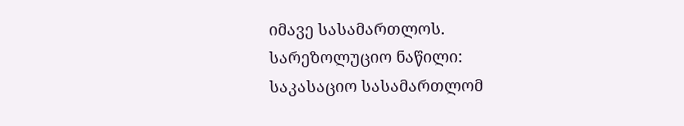იმავე სასამართლოს.
სარეზოლუციო ნაწილი:
საკასაციო სასამართლომ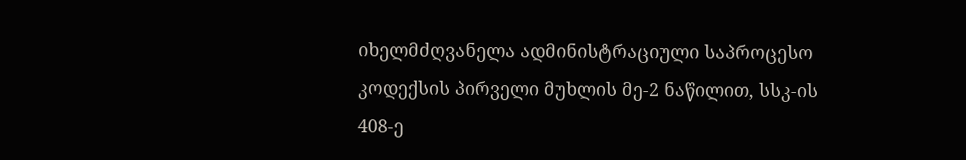იხელმძღვანელა ადმინისტრაციული საპროცესო კოდექსის პირველი მუხლის მე-2 ნაწილით, სსკ-ის 408-ე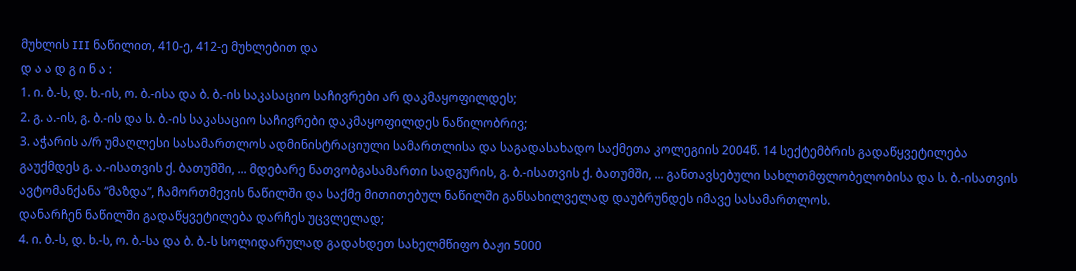მუხლის III ნაწილით, 410-ე, 412-ე მუხლებით და
დ ა ა დ გ ი ნ ა :
1. ი. ბ.-ს, დ. ხ.-ის, ო. ბ.-ისა და ბ. ბ.-ის საკასაციო საჩივრები არ დაკმაყოფილდეს;
2. გ. ა.-ის, გ. ბ.-ის და ს. ბ.-ის საკასაციო საჩივრები დაკმაყოფილდეს ნაწილობრივ;
3. აჭარის ა/რ უმაღლესი სასამართლოს ადმინისტრაციული სამართლისა და საგადასახადო საქმეთა კოლეგიის 2004წ. 14 სექტემბრის გადაწყვეტილება გაუქმდეს გ. ა.-ისათვის ქ. ბათუმში, ... მდებარე ნათვობგასამართი სადგურის, გ. ბ.-ისათვის ქ. ბათუმში, ... განთავსებული სახლთმფლობელობისა და ს. ბ.-ისათვის ავტომანქანა “მაზდა”, ჩამორთმევის ნაწილში და საქმე მითითებულ ნაწილში განსახილველად დაუბრუნდეს იმავე სასამართლოს.
დანარჩენ ნაწილში გადაწყვეტილება დარჩეს უცვლელად;
4. ი. ბ.-ს, დ. ხ.-ს, ო. ბ.-სა და ბ. ბ.-ს სოლიდარულად გადახდეთ სახელმწიფო ბაჟი 5000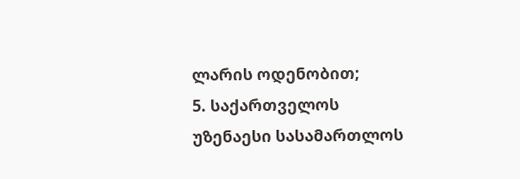ლარის ოდენობით;
5. საქართველოს უზენაესი სასამართლოს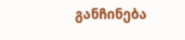განჩინება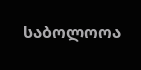საბოლოოა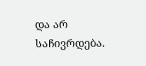და არ საჩივრდება.